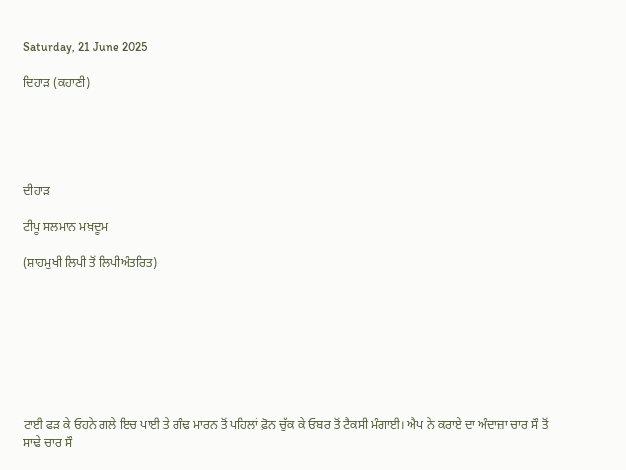Saturday, 21 June 2025

ਦਿਹਾੜ (ਕਹਾਣੀ)





ਦੀਹਾੜ

ਟੀਪੂ ਸਲਮਾਨ ਮਖ਼ਦੂਮ

(ਸ਼ਾਹਮੁਖੀ ਲਿਪੀ ਤੋਂ ਲਿਪੀਅੰਤਰਿਤ)








ਟਾਈ ਫੜ ਕੇ ਓਹਨੇ ਗਲੇ ਇਚ ਪਾਈ ਤੇ ਗੰਢ ਮਾਰਨ ਤੋਂ ਪਹਿਲਾਂ ਫ਼ੋਨ ਚੁੱਕ ਕੇ ਓਬਰ ਤੋਂ ਟੈਕਸੀ ਮੰਗਾਈ। ਐਪ ਨੇ ਕਰਾਏ ਦਾ ਅੰਦਾਜ਼ਾ ਚਾਰ ਸੌ ਤੋਂ ਸਾਢੇ ਚਾਰ ਸੌ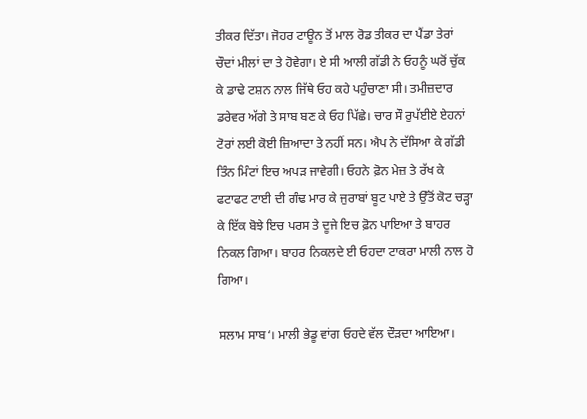ਤੀਕਰ ਦਿੱਤਾ। ਜੋਹਰ ਟਾਊਨ ਤੋਂ ਮਾਲ ਰੋਡ ਤੀਕਰ ਦਾ ਪੈਂਡਾ ਤੇਰਾਂ ਚੌਦਾਂ ਮੀਲਾਂ ਦਾ ਤੇ ਹੋਵੇਗਾ। ਏ ਸੀ ਆਲੀ ਗੱਡੀ ਨੇ ਓਹਨੂੰ ਘਰੋਂ ਚੁੱਕ ਕੇ ਡਾਢੇ ਟਸ਼ਨ ਨਾਲ ਜਿੱਥੇ ਓਹ ਕਹੇ ਪਹੁੰਚਾਣਾ ਸੀ। ਤਮੀਜ਼ਦਾਰ ਡਰੇਵਰ ਅੱਗੇ ਤੇ ਸਾਬ ਬਣ ਕੇ ਓਹ ਪਿੱਛੇ। ਚਾਰ ਸੌ ਰੁਪੱਈਏ ਏਹਨਾਂ ਟੋਰਾਂ ਲਈ ਕੋਈ ਜ਼ਿਆਦਾ ਤੇ ਨਹੀਂ ਸਨ। ਐਪ ਨੇ ਦੱਸਿਆ ਕੇ ਗੱਡੀ ਤਿੰਨ ਮਿੰਟਾਂ ਇਚ ਅਪੜ ਜਾਵੇਗੀ। ਓਹਨੇ ਫ਼ੋਨ ਮੇਜ਼ ਤੇ ਰੱਖ ਕੇ ਫਟਾਫਟ ਟਾਈ ਦੀ ਗੰਢ ਮਾਰ ਕੇ ਜੁਰਾਬਾਂ ਬੂਟ ਪਾਏ ਤੇ ਉੱਤੋਂ ਕੋਟ ਚੜ੍ਹਾ ਕੇ ਇੱਕ ਬੋਝੇ ਇਚ ਪਰਸ ਤੇ ਦੂਜੇ ਇਚ ਫ਼ੋਨ ਪਾਇਆ ਤੇ ਬਾਹਰ ਨਿਕਲ ਗਿਆ। ਬਾਹਰ ਨਿਕਲਦੇ ਈ ਓਹਦਾ ਟਾਕਰਾ ਮਾਲੀ ਨਾਲ ਹੋ ਗਿਆ।

ਸਲਾਮ ਸਾਬ‘। ਮਾਲੀ ਭੇਡੂ ਵਾਂਗ ਓਹਦੇ ਵੱਲ ਦੌੜਦਾ ਆਇਆ।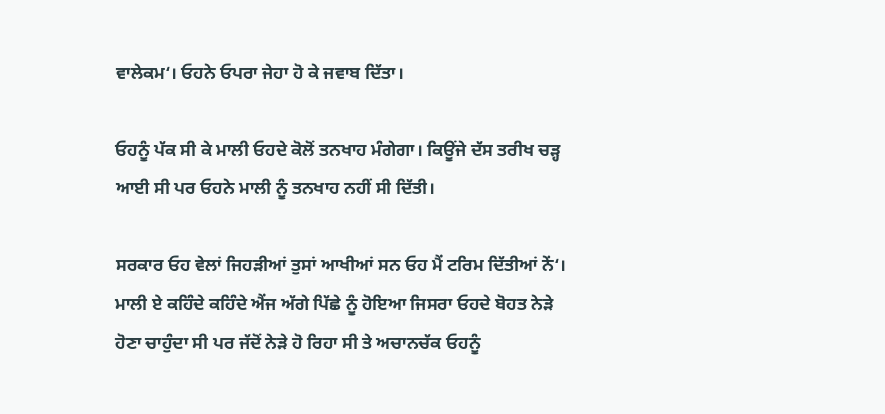ਵਾਲੇਕਮ‘। ਓਹਨੇ ਓਪਰਾ ਜੇਹਾ ਹੋ ਕੇ ਜਵਾਬ ਦਿੱਤਾ।

ਓਹਨੂੰ ਪੱਕ ਸੀ ਕੇ ਮਾਲੀ ਓਹਦੇ ਕੋਲੋਂ ਤਨਖਾਹ ਮੰਗੇਗਾ। ਕਿਊਂਜੇ ਦੱਸ ਤਰੀਖ ਚੜ੍ਹ ਆਈ ਸੀ ਪਰ ਓਹਨੇ ਮਾਲੀ ਨੂੰ ਤਨਖਾਹ ਨਹੀਂ ਸੀ ਦਿੱਤੀ।

ਸਰਕਾਰ ਓਹ ਵੇਲਾਂ ਜਿਹੜੀਆਂ ਤੁਸਾਂ ਆਖੀਆਂ ਸਨ ਓਹ ਮੈਂ ਟਰਿਮ ਦਿੱਤੀਆਂ ਨੇਂ‘। ਮਾਲੀ ਏ ਕਹਿੰਦੇ ਕਹਿੰਦੇ ਐਂਜ ਅੱਗੇ ਪਿੱਛੇ ਨੂੰ ਹੋਇਆ ਜਿਸਰਾ ਓਹਦੇ ਬੋਹਤ ਨੇੜੇ ਹੋਣਾ ਚਾਹੁੰਦਾ ਸੀ ਪਰ ਜੱਦੋਂ ਨੇੜੇ ਹੋ ਰਿਹਾ ਸੀ ਤੇ ਅਚਾਨਚੱਕ ਓਹਨੂੰ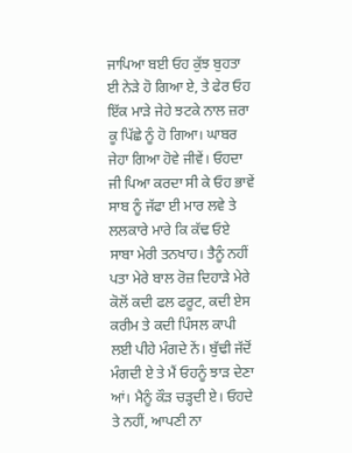ਜਾਪਿਆ ਬਈ ਓਹ ਕੁੱਝ ਬੁਹਤਾ ਈ ਨੇੜੇ ਹੋ ਗਿਆ ਏ, ਤੇ ਫੇਰ ਓਹ ਇੱਕ ਮਾੜੇ ਜੇਹੇ ਝਟਕੇ ਨਾਲ ਜ਼ਰਾ ਕੂ ਪਿੱਛੇ ਨੂੰ ਹੋ ਗਿਆ। ਘਾਬਰ ਜੇਹਾ ਗਿਆ ਹੋਵੇ ਜੀਵੇਂ। ਓਹਦਾ ਜੀ ਪਿਆ ਕਰਦਾ ਸੀ ਕੇ ਓਹ ਭਾਵੇਂ ਸਾਬ ਨੂੰ ਜੱਫਾ ਈ ਮਾਰ ਲਵੇ ਤੇ ਲਲਕਾਰੇ ਮਾਰੇ ਕਿ ਕੱਢ ਓਏ ਸਾਬਾ ਮੇਰੀ ਤਨਖਾਹ। ਤੈਨੂੰ ਨਹੀਂ ਪਤਾ ਮੇਰੇ ਬਾਲ ਰੋਜ਼ ਦਿਹਾੜੇ ਮੇਰੇ ਕੋਲੋਂ ਕਦੀ ਫਲ ਫਰੂਟ, ਕਦੀ ਏਸ ਕਰੀਮ ਤੇ ਕਦੀ ਪਿੰਸਲ ਕਾਪੀ ਲਈ ਪੀਹੇ ਮੰਗਦੇ ਨੇਂ। ਬੁੱਢੀ ਜੱਦੋਂ ਮੰਗਦੀ ਏ ਤੇ ਮੈਂ ਓਹਨੂੰ ਝਾੜ ਦੇਣਾ ਆਂ। ਮੈਨੂੰ ਕੌੜ ਚੜ੍ਹਦੀ ਏ। ਓਹਦੇ ਤੇ ਨਹੀਂ, ਆਪਣੀ ਨਾ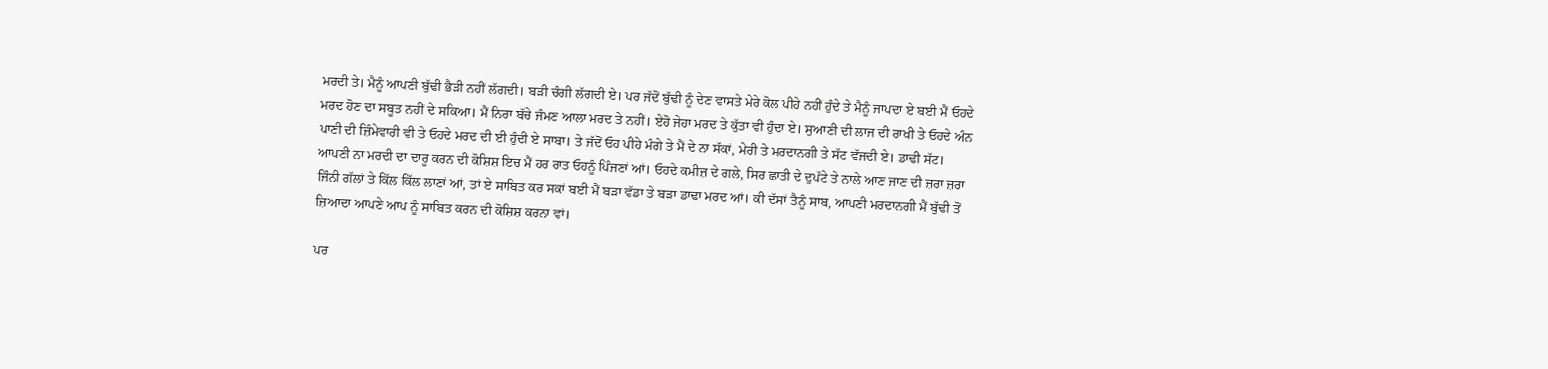ਮਰਦੀ ਤੇ। ਮੈਨੂੰ ਆਪਣੀ ਬੁੱਢੀ ਭੈੜੀ ਨਹੀਂ ਲੱਗਦੀ। ਬੜੀ ਚੰਗੀ ਲੱਗਦੀ ਏ। ਪਰ ਜੱਦੋਂ ਬੁੱਢੀ ਨੂੰ ਦੇਣ ਵਾਸਤੇ ਮੇਰੇ ਕੋਲ ਪੀਹੇ ਨਹੀਂ ਹੁੰਦੇ ਤੇ ਮੈਨੂੰ ਜਾਪਦਾ ਏ ਬਈ ਮੈਂ ਓਹਦੇ ਮਰਦ ਹੋਣ ਦਾ ਸਬੂਤ ਨਹੀਂ ਦੇ ਸਕਿਆ। ਮੈਂ ਨਿਰਾ ਬੱਚੇ ਜੰਮਣ ਆਲਾ ਮਰਦ ਤੇ ਨਹੀਂ। ਏਹੋ ਜੇਹਾ ਮਰਦ ਤੇ ਕੁੱਤਾ ਵੀ ਹੁੰਦਾ ਏ। ਸੁਆਣੀ ਦੀ ਲਾਜ ਦੀ ਰਾਖੀ ਤੇ ਓਹਦੇ ਅੰਨ ਪਾਣੀ ਦੀ ਜ਼ਿੰਮੇਵਾਰੀ ਵੀ ਤੇ ਓਹਦੇ ਮਰਦ ਦੀ ਈ ਹੁੰਦੀ ਏ ਸਾਬਾ। ਤੇ ਜੱਦੋਂ ਓਹ ਪੀਹੇ ਮੰਗੇ ਤੇ ਮੈਂ ਦੇ ਨਾ ਸੱਕਾਂ, ਮੇਰੀ ਤੇ ਮਰਦਾਨਗੀ ਤੇ ਸੱਟ ਵੱਜਦੀ ਏ। ਡਾਢੀ ਸੱਟ। ਆਪਣੀ ਨਾ ਮਰਦੀ ਦਾ ਦਾਰੂ ਕਰਨ ਦੀ ਕੋਸ਼ਿਸ਼ ਇਚ ਮੈਂ ਹਰ ਰਾਤ ਓਹਨੂੰ ਪਿੰਜਣਾਂ ਆਂ। ਓਹਦੇ ਕਮੀਜ਼ ਦੇ ਗਲੇ, ਸਿਰ ਛਾਤੀ ਦੇ ਦੁਪੱਟੇ ਤੇ ਨਾਲੇ ਆਣ ਜਾਣ ਦੀ ਜ਼ਰਾ ਜ਼ਰਾ ਜਿੰਨੀ ਗੱਲਾਂ ਤੇ ਕਿੱਲ ਕਿੱਲ ਲਾਣਾਂ ਆਂ, ਤਾਂ ਏ ਸਾਬਿਤ ਕਰ ਸਕਾਂ ਬਈ ਮੈਂ ਬੜਾ ਵੱਡਾ ਤੇ ਬੜਾ ਡਾਢਾ ਮਰਦ ਆਂ। ਕੀ ਦੱਸਾਂ ਤੈਨੂੰ ਸਾਬ, ਆਪਣੀ ਮਰਦਾਨਗੀ ਮੈਂ ਬੁੱਢੀ ਤੋਂ ਜ਼ਿਆਦਾ ਆਪਣੇ ਆਪ ਨੂੰ ਸਾਬਿਤ ਕਰਨ ਦੀ ਕੋਸ਼ਿਸ਼ ਕਰਨਾ ਵਾਂ।

ਪਰ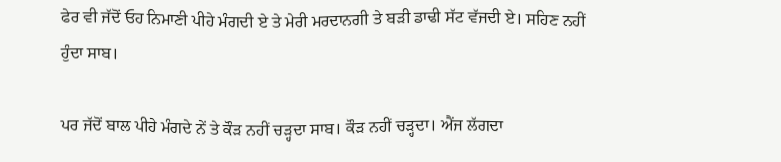ਫੇਰ ਵੀ ਜੱਦੋਂ ਓਹ ਨਿਮਾਣੀ ਪੀਹੇ ਮੰਗਦੀ ਏ ਤੇ ਮੇਰੀ ਮਰਦਾਨਗੀ ਤੇ ਬੜੀ ਡਾਢੀ ਸੱਟ ਵੱਜਦੀ ਏ। ਸਹਿਣ ਨਹੀਂ ਹੁੰਦਾ ਸਾਬ।

ਪਰ ਜੱਦੋਂ ਬਾਲ ਪੀਹੇ ਮੰਗਦੇ ਨੇਂ ਤੇ ਕੌੜ ਨਹੀਂ ਚੜ੍ਹਦਾ ਸਾਬ। ਕੌੜ ਨਹੀਂ ਚੜ੍ਹਦਾ। ਐਂਜ ਲੱਗਦਾ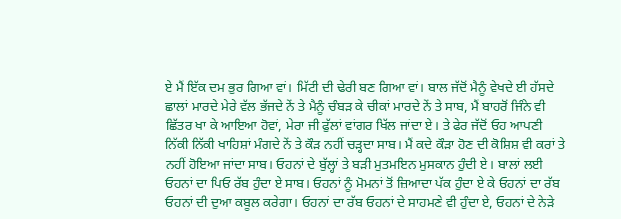ਏ ਮੈਂ ਇੱਕ ਦਮ ਭੁਰ ਗਿਆ ਵਾਂ। ਮਿੱਟੀ ਦੀ ਢੇਰੀ ਬਣ ਗਿਆ ਵਾਂ। ਬਾਲ ਜੱਦੋਂ ਮੈਨੂੰ ਵੇਖਦੇ ਈ ਹੱਸਦੇ ਛਾਲਾਂ ਮਾਰਦੇ ਮੇਰੇ ਵੱਲ ਭੱਜਦੇ ਨੇਂ ਤੇ ਮੈਨੂੰ ਚੰਬੜ ਕੇ ਚੀਕਾਂ ਮਾਰਦੇ ਨੇਂ ਤੇ ਸਾਬ, ਮੈਂ ਬਾਹਰੋਂ ਜਿੰਨੇ ਵੀ ਛਿੱਤਰ ਖਾ ਕੇ ਆਇਆ ਹੋਵਾਂ, ਮੇਰਾ ਜੀ ਫੁੱਲਾਂ ਵਾਂਗਰ ਖਿੱਲ ਜਾਂਦਾ ਏ। ਤੇ ਫੇਰ ਜੱਦੋਂ ਓਹ ਆਪਣੀ ਨਿੱਕੀ ਨਿੱਕੀ ਖਾਹਿਸ਼ਾਂ ਮੰਗਦੇ ਨੇਂ ਤੇ ਕੌੜ ਨਹੀਂ ਚੜ੍ਹਦਾ ਸਾਬ। ਮੈਂ ਕਦੇ ਕੌੜਾ ਹੋਣ ਦੀ ਕੋਸ਼ਿਸ਼ ਵੀ ਕਰਾਂ ਤੇ ਨਹੀਂ ਹੋਇਆ ਜਾਂਦਾ ਸਾਬ। ਓਹਨਾਂ ਦੇ ਬੁੱਲ੍ਹਾਂ ਤੇ ਬੜੀ ਮੁਤਮਇਨ ਮੁਸਕਾਨ ਹੁੰਦੀ ਏ। ਬਾਲਾਂ ਲਈ ਓਹਨਾਂ ਦਾ ਪਿਓ ਰੱਬ ਹੁੰਦਾ ਏ ਸਾਬ। ਓਹਨਾਂ ਨੂੰ ਮੋਮਨਾਂ ਤੋਂ ਜ਼ਿਆਦਾ ਪੱਕ ਹੁੰਦਾ ਏ ਕੇ ਓਹਨਾਂ ਦਾ ਰੱਬ ਓਹਨਾਂ ਦੀ ਦੁਆ ਕਬੂਲ ਕਰੇਗਾ। ਓਹਨਾਂ ਦਾ ਰੱਬ ਓਹਨਾਂ ਦੇ ਸਾਹਮਣੇ ਵੀ ਹੁੰਦਾ ਏ, ਓਹਨਾਂ ਦੇ ਨੇੜੇ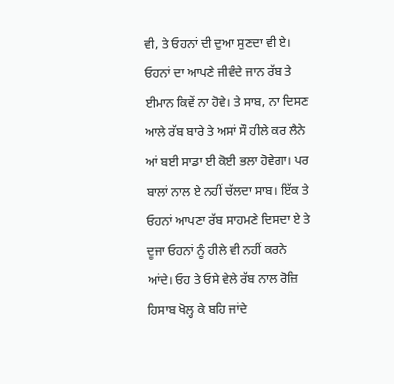ਵੀ, ਤੇ ਓਹਨਾਂ ਦੀ ਦੁਆ ਸੁਣਦਾ ਵੀ ਏ। ਓਹਨਾਂ ਦਾ ਆਪਣੇ ਜੀਵੰਦੇ ਜਾਨ ਰੱਬ ਤੇ ਈਮਾਨ ਕਿਵੇਂ ਨਾ ਹੋਵੇ। ਤੇ ਸਾਬ, ਨਾ ਦਿਸਣ ਆਲੇ ਰੱਬ ਬਾਰੇ ਤੇ ਅਸਾਂ ਸੌ ਹੀਲੇ ਕਰ ਲੈਨੇ ਆਂ ਬਈ ਸਾਡਾ ਈ ਕੋਈ ਭਲਾ ਹੋਵੇਗਾ। ਪਰ ਬਾਲਾਂ ਨਾਲ ਏ ਨਹੀਂ ਚੱਲਦਾ ਸਾਬ। ਇੱਕ ਤੇ ਓਹਨਾਂ ਆਪਣਾ ਰੱਬ ਸਾਹਮਣੇ ਦਿਸਦਾ ਏ ਤੇ ਦੂਜਾ ਓਹਨਾਂ ਨੂੰ ਹੀਲੇ ਵੀ ਨਹੀਂ ਕਰਨੇ ਆਂਦੇ। ਓਹ ਤੇ ਓਸੇ ਵੇਲੇ ਰੱਬ ਨਾਲ ਰੋਜ਼ਿ ਹਿਸਾਬ ਖੋਲ੍ਹ ਕੇ ਬਹਿ ਜਾਂਦੇ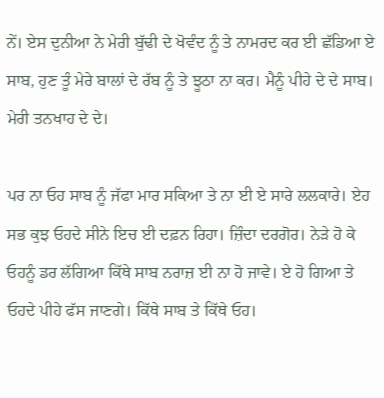ਨੇਂ। ਏਸ ਦੁਨੀਆ ਨੇ ਮੇਰੀ ਬੁੱਢੀ ਦੇ ਖੋਵੰਦ ਨੂੰ ਤੇ ਨਾਮਰਦ ਕਰ ਈ ਛੱਡਿਆ ਏ ਸਾਬ, ਹੁਣ ਤੂੰ ਮੇਰੇ ਬਾਲਾਂ ਦੇ ਰੱਬ ਨੂੰ ਤੇ ਝੂਠਾ ਨਾ ਕਰ। ਮੈਨੂੰ ਪੀਹੇ ਦੇ ਦੇ ਸਾਬ। ਮੇਰੀ ਤਨਖਾਹ ਦੇ ਦੇ।

ਪਰ ਨਾ ਓਹ ਸਾਬ ਨੂੰ ਜੱਫਾ ਮਾਰ ਸਕਿਆ ਤੇ ਨਾ ਈ ਏ ਸਾਰੇ ਲਲਕਾਰੇ। ਏਹ ਸਭ ਕੁਝ ਓਹਦੇ ਸੀਨੇ ਇਚ ਈ ਦਫ਼ਨ ਰਿਹਾ। ਜ਼ਿੰਦਾ ਦਰਗੋਰ। ਨੇੜੇ ਹੋ ਕੇ ਓਹਨੂੰ ਡਰ ਲੱਗਿਆ ਕਿੱਥੇ ਸਾਬ ਨਰਾਜ਼ ਈ ਨਾ ਹੋ ਜਾਵੇ। ਏ ਹੋ ਗਿਆ ਤੇ ਓਹਦੇ ਪੀਹੇ ਫੱਸ ਜਾਣਗੇ। ਕਿੱਥੇ ਸਾਬ ਤੇ ਕਿੱਥੇ ਓਹ।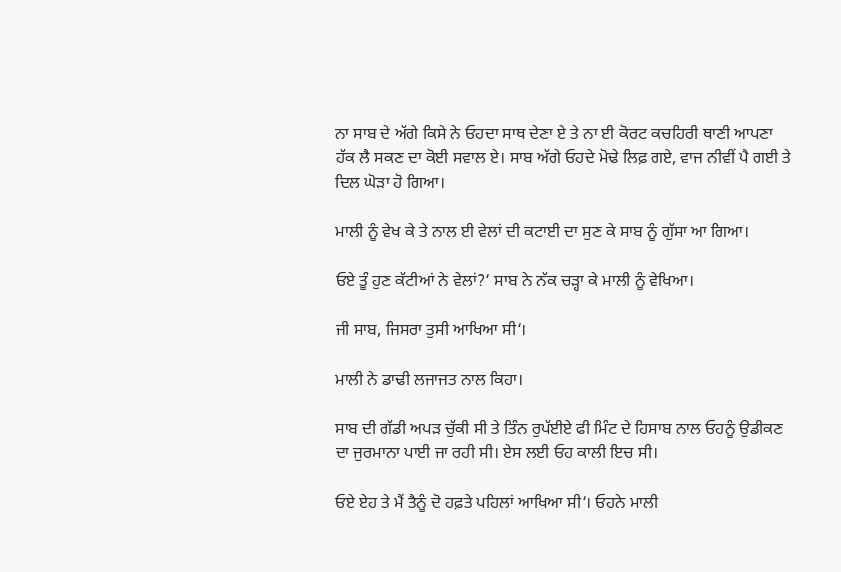ਨਾ ਸਾਬ ਦੇ ਅੱਗੇ ਕਿਸੇ ਨੇ ਓਹਦਾ ਸਾਥ ਦੇਣਾ ਏ ਤੇ ਨਾ ਈ ਕੋਰਟ ਕਚਹਿਰੀ ਥਾਣੀ ਆਪਣਾ ਹੱਕ ਲੈ ਸਕਣ ਦਾ ਕੋਈ ਸਵਾਲ ਏ। ਸਾਬ ਅੱਗੇ ਓਹਦੇ ਮੋਢੇ ਲਿਫ਼ ਗਏ, ਵਾਜ ਨੀਵੀਂ ਪੈ ਗਈ ਤੇ ਦਿਲ ਘੋੜਾ ਹੋ ਗਿਆ।

ਮਾਲੀ ਨੂੰ ਵੇਖ ਕੇ ਤੇ ਨਾਲ ਈ ਵੇਲਾਂ ਦੀ ਕਟਾਈ ਦਾ ਸੁਣ ਕੇ ਸਾਬ ਨੂੰ ਗੁੱਸਾ ਆ ਗਿਆ।

ਓਏ ਤੂੰ ਹੁਣ ਕੱਟੀਆਂ ਨੇ ਵੇਲਾਂ?‘ ਸਾਬ ਨੇ ਨੱਕ ਚੜ੍ਹਾ ਕੇ ਮਾਲੀ ਨੂੰ ਵੇਖਿਆ।

ਜੀ ਸਾਬ, ਜਿਸਰਾ ਤੁਸੀ ਆਖਿਆ ਸੀ‘।

ਮਾਲੀ ਨੇ ਡਾਢੀ ਲਜਾਜਤ ਨਾਲ ਕਿਹਾ।

ਸਾਬ ਦੀ ਗੱਡੀ ਅਪੜ ਚੁੱਕੀ ਸੀ ਤੇ ਤਿੰਨ ਰੁਪੱਈਏ ਫੀ ਮਿੰਟ ਦੇ ਹਿਸਾਬ ਨਾਲ ਓਹਨੂੰ ਉਡੀਕਣ ਦਾ ਜੁਰਮਾਨਾ ਪਾਈ ਜਾ ਰਹੀ ਸੀ। ਏਸ ਲਈ ਓਹ ਕਾਲੀ ਇਚ ਸੀ।

ਓਏ ਏਹ ਤੇ ਮੈਂ ਤੈਨੂੰ ਦੋ ਹਫ਼ਤੇ ਪਹਿਲਾਂ ਆਖਿਆ ਸੀ‘। ਓਹਨੇ ਮਾਲੀ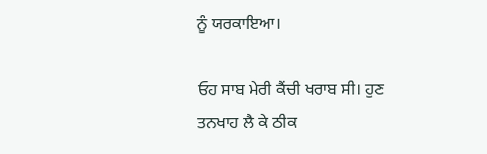ਨੂੰ ਯਰਕਾਇਆ।

ਓਹ ਸਾਬ ਮੇਰੀ ਕੈਂਚੀ ਖਰਾਬ ਸੀ। ਹੁਣ ਤਨਖਾਹ ਲੈ ਕੇ ਠੀਕ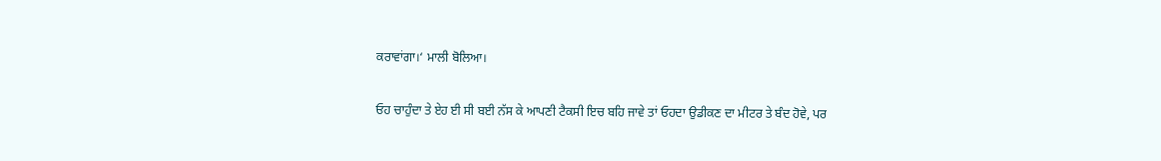ਕਰਾਵਾਂਗਾ।‘ ਮਾਲੀ ਬੋਲਿਆ।

ਓਹ ਚਾਹੁੰਦਾ ਤੇ ਏਹ ਈ ਸੀ ਬਈ ਨੱਸ ਕੇ ਆਪਣੀ ਟੈਕਸੀ ਇਚ ਬਹਿ ਜਾਵੇ ਤਾਂ ਓਹਦਾ ਉਡੀਕਣ ਦਾ ਮੀਟਰ ਤੇ ਬੰਦ ਹੋਵੇ, ਪਰ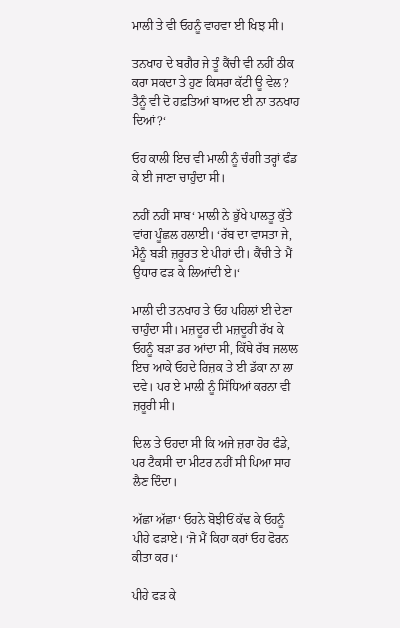ਮਾਲੀ ਤੇ ਵੀ ਓਹਨੂੰ ਵਾਹਵਾ ਈ ਖਿਝ ਸੀ।

ਤਨਖਾਹ ਦੇ ਬਗੈਰ ਜੇ ਤੂੰ ਕੈਂਚੀ ਵੀ ਨਹੀਂ ਠੀਕ ਕਰਾ ਸਕਦਾ ਤੇ ਹੁਣ ਕਿਸਰਾ ਕੱਟੀ ਊ ਵੇਲ? ਤੈਨੂੰ ਵੀ ਦੋ ਹਫ਼ਤਿਆਂ ਬਾਅਦ ਈ ਨਾ ਤਨਖਾਹ ਦਿਆਂ?‘

ਓਹ ਕਾਲੀ ਇਚ ਵੀ ਮਾਲੀ ਨੂੰ ਚੰਗੀ ਤਰ੍ਹਾਂ ਫੰਡ ਕੇ ਈ ਜਾਣਾ ਚਾਹੁੰਦਾ ਸੀ।

ਨਹੀਂ ਨਹੀਂ ਸਾਬ‘ ਮਾਲੀ ਨੇ ਭੁੱਖੇ ਪਾਲਤੂ ਕੁੱਤੇ ਵਾਂਗ ਪੂੰਛਲ ਹਲਾਈ। ‘ਰੱਬ ਦਾ ਵਾਸਤਾ ਜੇ, ਮੈਨੂੰ ਬੜੀ ਜ਼ਰੂਰਤ ਏ ਪੀਹਾਂ ਦੀ। ਕੈਂਚੀ ਤੇ ਮੈਂ ਉਧਾਰ ਫੜ ਕੇ ਲਿਆਂਦੀ ਏ।‘

ਮਾਲੀ ਦੀ ਤਨਖਾਹ ਤੇ ਓਹ ਪਹਿਲਾਂ ਈ ਦੇਣਾ ਚਾਹੁੰਦਾ ਸੀ। ਮਜ਼ਦੂਰ ਦੀ ਮਜ਼ਦੂਰੀ ਰੱਖ ਕੇ ਓਹਨੂੰ ਬੜਾ ਡਰ ਆਂਦਾ ਸੀ, ਕਿੱਥੇ ਰੱਬ ਜਲਾਲ ਇਚ ਆਕੇ ਓਹਦੇ ਰਿਜ਼ਕ ਤੇ ਈ ਡੱਕਾ ਨਾ ਲਾ ਦਵੇ। ਪਰ ਏ ਮਾਲੀ ਨੂੰ ਸਿੱਧਿਆਂ ਕਰਨਾ ਵੀ ਜ਼ਰੂਰੀ ਸੀ।

ਦਿਲ ਤੇ ਓਹਦਾ ਸੀ ਕਿ ਅਜੇ ਜ਼ਰਾ ਹੋਰ ਫੰਡੇ, ਪਰ ਟੈਕਸੀ ਦਾ ਮੀਟਰ ਨਹੀਂ ਸੀ ਪਿਆ ਸਾਹ ਲੈਣ ਦਿੰਦਾ।

ਅੱਛਾ ਅੱਛਾ‘ ਓਹਨੇ ਬੋਝੀਓਂ ਕੱਢ ਕੇ ਓਹਨੂੰ ਪੀਹੇ ਫੜਾਏ। ‘ਜੋ ਮੈਂ ਕਿਹਾ ਕਰਾਂ ਓਹ ਫੋਰਨ ਕੀਤਾ ਕਰ।‘

ਪੀਹੇ ਫੜ ਕੇ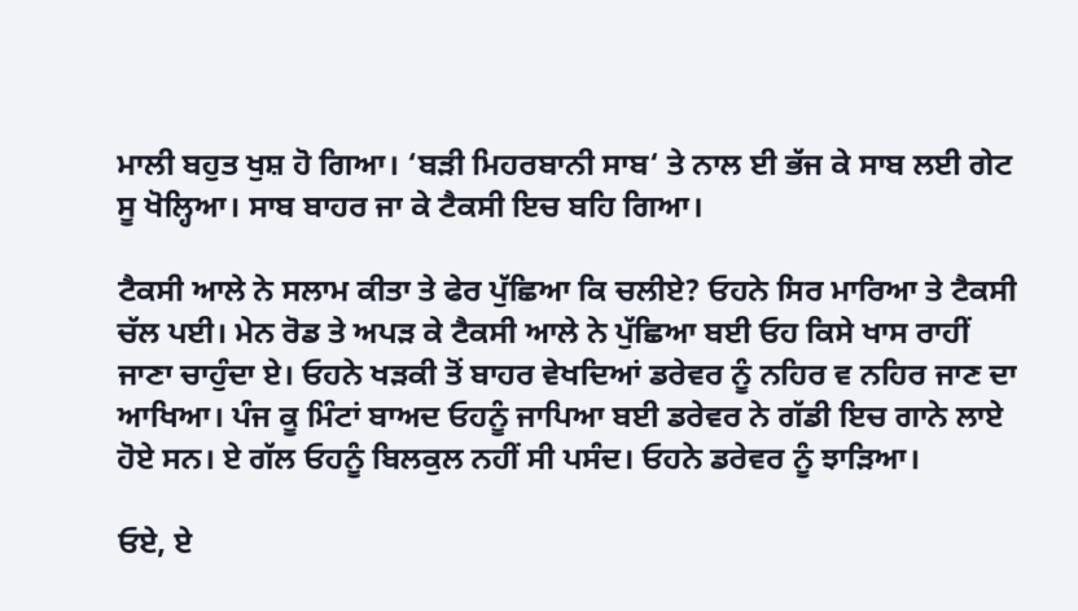ਮਾਲੀ ਬਹੁਤ ਖੁਸ਼ ਹੋ ਗਿਆ। ‘ਬੜੀ ਮਿਹਰਬਾਨੀ ਸਾਬ‘ ਤੇ ਨਾਲ ਈ ਭੱਜ ਕੇ ਸਾਬ ਲਈ ਗੇਟ ਸੂ ਖੋਲ੍ਹਿਆ। ਸਾਬ ਬਾਹਰ ਜਾ ਕੇ ਟੈਕਸੀ ਇਚ ਬਹਿ ਗਿਆ।

ਟੈਕਸੀ ਆਲੇ ਨੇ ਸਲਾਮ ਕੀਤਾ ਤੇ ਫੇਰ ਪੁੱਛਿਆ ਕਿ ਚਲੀਏ? ਓਹਨੇ ਸਿਰ ਮਾਰਿਆ ਤੇ ਟੈਕਸੀ ਚੱਲ ਪਈ। ਮੇਨ ਰੋਡ ਤੇ ਅਪੜ ਕੇ ਟੈਕਸੀ ਆਲੇ ਨੇ ਪੁੱਛਿਆ ਬਈ ਓਹ ਕਿਸੇ ਖਾਸ ਰਾਹੀਂ ਜਾਣਾ ਚਾਹੁੰਦਾ ਏ। ਓਹਨੇ ਖੜਕੀ ਤੋਂ ਬਾਹਰ ਵੇਖਦਿਆਂ ਡਰੇਵਰ ਨੂੰ ਨਹਿਰ ਵ ਨਹਿਰ ਜਾਣ ਦਾ ਆਖਿਆ। ਪੰਜ ਕੂ ਮਿੰਟਾਂ ਬਾਅਦ ਓਹਨੂੰ ਜਾਪਿਆ ਬਈ ਡਰੇਵਰ ਨੇ ਗੱਡੀ ਇਚ ਗਾਨੇ ਲਾਏ ਹੋਏ ਸਨ। ਏ ਗੱਲ ਓਹਨੂੰ ਬਿਲਕੁਲ ਨਹੀਂ ਸੀ ਪਸੰਦ। ਓਹਨੇ ਡਰੇਵਰ ਨੂੰ ਝਾੜਿਆ।

ਓਏ, ਏ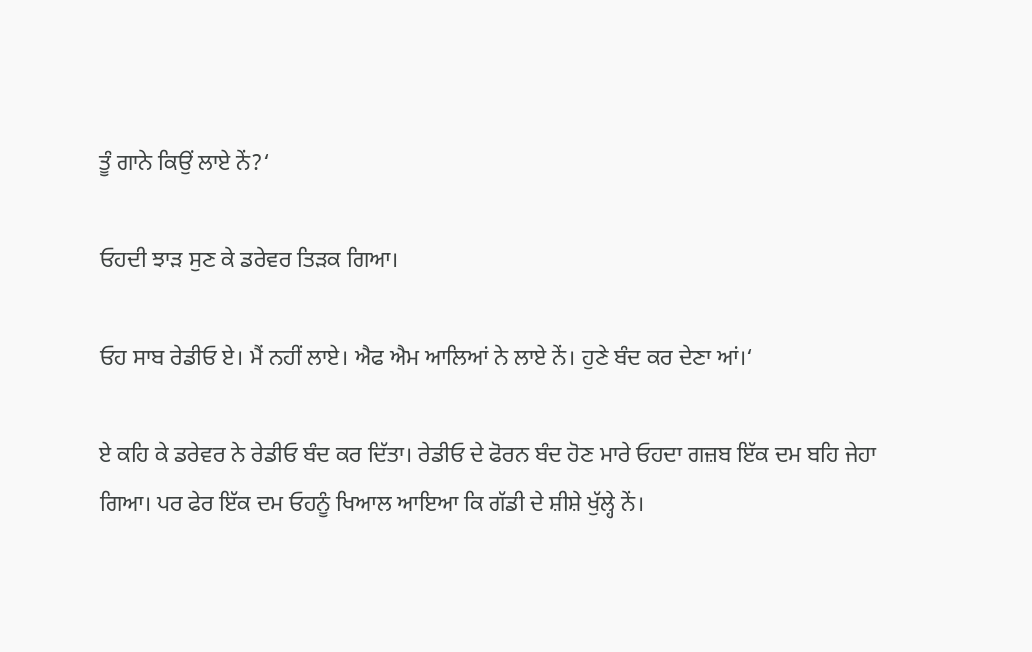ਤੂੰ ਗਾਨੇ ਕਿਉਂ ਲਾਏ ਨੇਂ?‘

ਓਹਦੀ ਝਾੜ ਸੁਣ ਕੇ ਡਰੇਵਰ ਤਿੜਕ ਗਿਆ।

ਓਹ ਸਾਬ ਰੇਡੀਓ ਏ। ਮੈਂ ਨਹੀਂ ਲਾਏ। ਐਫ ਐਮ ਆਲਿਆਂ ਨੇ ਲਾਏ ਨੇਂ। ਹੁਣੇ ਬੰਦ ਕਰ ਦੇਣਾ ਆਂ।‘

ਏ ਕਹਿ ਕੇ ਡਰੇਵਰ ਨੇ ਰੇਡੀਓ ਬੰਦ ਕਰ ਦਿੱਤਾ। ਰੇਡੀਓ ਦੇ ਫੋਰਨ ਬੰਦ ਹੋਣ ਮਾਰੇ ਓਹਦਾ ਗਜ਼ਬ ਇੱਕ ਦਮ ਬਹਿ ਜੇਹਾ ਗਿਆ। ਪਰ ਫੇਰ ਇੱਕ ਦਮ ਓਹਨੂੰ ਖਿਆਲ ਆਇਆ ਕਿ ਗੱਡੀ ਦੇ ਸ਼ੀਸ਼ੇ ਖੁੱਲ੍ਹੇ ਨੇਂ।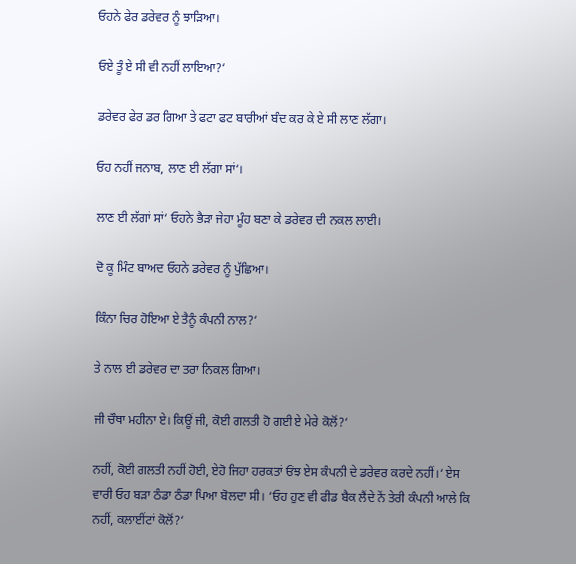ਓਹਨੇ ਫੇਰ ਡਰੇਵਰ ਨੂੰ ਝਾੜਿਆ।

ਓਏ ਤੂੰ ਏ ਸੀ ਵੀ ਨਹੀਂ ਲਾਇਆ?‘

ਡਰੇਵਰ ਫੇਰ ਡਰ ਗਿਆ ਤੇ ਫਟਾ ਫਟ ਬਾਰੀਆਂ ਬੰਦ ਕਰ ਕੇ ਏ ਸੀ ਲਾਣ ਲੱਗਾ।

ਓਹ ਨਹੀਂ ਜਨਾਬ, ਲਾਣ ਈ ਲੱਗਾ ਸਾਂ‘।

ਲਾਣ ਈ ਲੱਗਾਂ ਸਾਂ‘ ਓਹਨੇ ਭੈੜਾ ਜੇਹਾ ਮੂੰਹ ਬਣਾ ਕੇ ਡਰੇਵਰ ਦੀ ਨਕਲ ਲਾਈ।

ਦੋ ਕੂ ਮਿੰਟ ਬਾਅਦ ਓਹਨੇ ਡਰੇਵਰ ਨੂੰ ਪੁੱਛਿਆ।

ਕਿੰਨਾ ਚਿਰ ਹੋਇਆ ਏ ਤੈਨੂੰ ਕੰਪਨੀ ਨਾਲ?‘

ਤੇ ਨਾਲ ਈ ਡਰੇਵਰ ਦਾ ਤਰਾ ਨਿਕਲ ਗਿਆ।

ਜੀ ਚੌਥਾ ਮਹੀਨਾ ਏ। ਕਿਊਂ ਜੀ, ਕੋਈ ਗਲਤੀ ਹੋ ਗਈ ਏ ਮੇਰੇ ਕੋਲੋਂ?‘

ਨਹੀਂ, ਕੋਈ ਗਲਤੀ ਨਹੀਂ ਹੋਈ, ਏਹੋ ਜਿਹਾ ਹਰਕਤਾਂ ਓਂਝ ਏਸ ਕੰਪਨੀ ਦੇ ਡਰੇਵਰ ਕਰਦੇ ਨਹੀਂ।‘ ਏਸ ਵਾਰੀ ਓਹ ਬੜਾ ਠੰਡਾ ਠੰਡਾ ਪਿਆ ਬੋਲਦਾ ਸੀ। ‘ਓਹ ਹੁਣ ਵੀ ਫੀਡ ਬੈਕ ਲੈਂਦੇ ਨੇਂ ਤੇਰੀ ਕੰਪਨੀ ਆਲੇ ਕਿ ਨਹੀਂ, ਕਲਾਈਂਟਾਂ ਕੋਲੋਂ?‘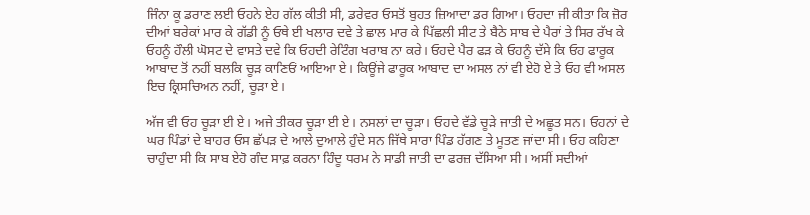ਜਿੰਨਾ ਕੂ ਡਰਾਣ ਲਈ ਓਹਨੇ ਏਹ ਗੱਲ ਕੀਤੀ ਸੀ, ਡਰੇਵਰ ਓਸਤੋਂ ਬੁਹਤ ਜ਼ਿਆਦਾ ਡਰ ਗਿਆ। ਓਹਦਾ ਜੀ ਕੀਤਾ ਕਿ ਜ਼ੋਰ ਦੀਆਂ ਬਰੇਕਾਂ ਮਾਰ ਕੇ ਗੱਡੀ ਨੂੰ ਓਥੇ ਈ ਖਲਾਰ ਦਵੇ ਤੇ ਛਾਲ ਮਾਰ ਕੇ ਪਿੱਛਲੀ ਸੀਟ ਤੇ ਬੈਠੇ ਸਾਬ ਦੇ ਪੈਰਾਂ ਤੇ ਸਿਰ ਰੱਖ ਕੇ ਓਹਨੂੰ ਹੌਲੀ ਘੋਸਟ ਦੇ ਵਾਸਤੇ ਦਵੇ ਕਿ ਓਹਦੀ ਰੇਟਿੰਗ ਖਰਾਬ ਨਾ ਕਰੇ। ਓਹਦੇ ਪੈਰ ਫੜ ਕੇ ਓਹਨੂੰ ਦੱਸੇ ਕਿ ਓਹ ਫਾਰੂਕ ਆਬਾਦ ਤੋਂ ਨਹੀਂ ਬਲਕਿ ਚੂੜ ਕਾਣਿਓਂ ਆਇਆ ਏ। ਕਿਊਂਜੇ ਫਾਰੂਕ ਆਬਾਦ ਦਾ ਅਸਲ ਨਾਂ ਵੀ ਏਹੋ ਏ ਤੇ ਓਹ ਵੀ ਅਸਲ ਇਚ ਕ੍ਰਿਸਚਿਅਨ ਨਹੀਂ, ਚੂੜਾ ਏ।

ਅੱਜ ਵੀ ਓਹ ਚੂੜਾ ਈ ਏ। ਅਜੇ ਤੀਕਰ ਚੂੜਾ ਈ ਏ। ਨਸਲਾਂ ਦਾ ਚੂੜਾ। ਓਹਦੇ ਵੱਡੇ ਚੂੜੇ ਜਾਤੀ ਦੇ ਅਛੂਤ ਸਨ। ਓਹਨਾਂ ਦੇ ਘਰ ਪਿੰਡਾਂ ਦੇ ਬਾਹਰ ਓਸ ਛੱਪੜ ਦੇ ਆਲੇ ਦੁਆਲੇ ਹੁੰਦੇ ਸਨ ਜਿੱਥੇ ਸਾਰਾ ਪਿੰਡ ਹੱਗਣ ਤੇ ਮੂਤਣ ਜਾਂਦਾ ਸੀ। ਓਹ ਕਹਿਣਾ ਚਾਹੁੰਦਾ ਸੀ ਕਿ ਸਾਬ ਏਹੋ ਗੰਦ ਸਾਫ਼ ਕਰਨਾ ਹਿੰਦੂ ਧਰਮ ਨੇ ਸਾਡੀ ਜਾਤੀ ਦਾ ਫਰਜ਼ ਦੱਸਿਆ ਸੀ। ਅਸੀਂ ਸਦੀਆਂ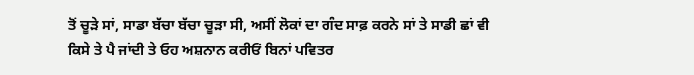ਤੋਂ ਚੂੜੇ ਸਾਂ, ਸਾਡਾ ਬੱਚਾ ਬੱਚਾ ਚੂੜਾ ਸੀ, ਅਸੀਂ ਲੋਕਾਂ ਦਾ ਗੰਦ ਸਾਫ਼ ਕਰਨੇ ਸਾਂ ਤੇ ਸਾਡੀ ਛਾਂ ਵੀ ਕਿਸੇ ਤੇ ਪੈ ਜਾਂਦੀ ਤੇ ਓਹ ਅਸ਼ਨਾਨ ਕਰੀਓਂ ਬਿਨਾਂ ਪਵਿਤਰ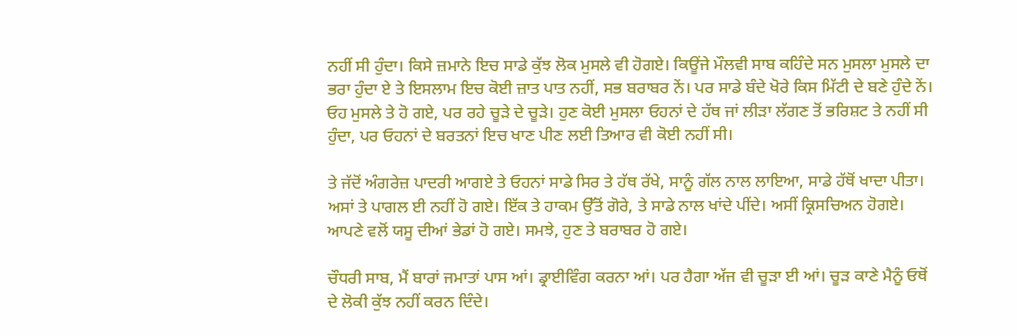ਨਹੀਂ ਸੀ ਹੁੰਦਾ। ਕਿਸੇ ਜ਼ਮਾਨੇ ਇਚ ਸਾਡੇ ਕੁੱਝ ਲੋਕ ਮੁਸਲੇ ਵੀ ਹੋਗਏ। ਕਿਊਂਜੇ ਮੌਲਵੀ ਸਾਬ ਕਹਿੰਦੇ ਸਨ ਮੁਸਲਾ ਮੁਸਲੇ ਦਾ ਭਰਾ ਹੁੰਦਾ ਏ ਤੇ ਇਸਲਾਮ ਇਚ ਕੋਈ ਜ਼ਾਤ ਪਾਤ ਨਹੀਂ, ਸਭ ਬਰਾਬਰ ਨੇਂ। ਪਰ ਸਾਡੇ ਬੰਦੇ ਖੋਰੇ ਕਿਸ ਮਿੱਟੀ ਦੇ ਬਣੇ ਹੁੰਦੇ ਨੇਂ। ਓਹ ਮੁਸਲੇ ਤੇ ਹੋ ਗਏ, ਪਰ ਰਹੇ ਚੂੜੇ ਦੇ ਚੂੜੇ। ਹੁਣ ਕੋਈ ਮੁਸਲਾ ਓਹਨਾਂ ਦੇ ਹੱਥ ਜਾਂ ਲੀੜਾ ਲੱਗਣ ਤੋਂ ਭਰਿਸ਼ਟ ਤੇ ਨਹੀਂ ਸੀ ਹੁੰਦਾ, ਪਰ ਓਹਨਾਂ ਦੇ ਬਰਤਨਾਂ ਇਚ ਖਾਣ ਪੀਣ ਲਈ ਤਿਆਰ ਵੀ ਕੋਈ ਨਹੀਂ ਸੀ।

ਤੇ ਜੱਦੋਂ ਅੰਗਰੇਜ਼ ਪਾਦਰੀ ਆਗਏ ਤੇ ਓਹਨਾਂ ਸਾਡੇ ਸਿਰ ਤੇ ਹੱਥ ਰੱਖੇ, ਸਾਨੂੰ ਗੱਲ ਨਾਲ ਲਾਇਆ, ਸਾਡੇ ਹੱਥੋਂ ਖਾਦਾ ਪੀਤਾ। ਅਸਾਂ ਤੇ ਪਾਗਲ ਈ ਨਹੀਂ ਹੋ ਗਏ। ਇੱਕ ਤੇ ਹਾਕਮ ਉੱਤੋਂ ਗੋਰੇ, ਤੇ ਸਾਡੇ ਨਾਲ ਖਾਂਦੇ ਪੀਂਦੇ। ਅਸੀਂ ਕ੍ਰਿਸਚਿਅਨ ਹੋਗਏ। ਆਪਣੇ ਵਲੋਂ ਯਸੂ ਦੀਆਂ ਭੇਡਾਂ ਹੋ ਗਏ। ਸਮਝੇ, ਹੁਣ ਤੇ ਬਰਾਬਰ ਹੋ ਗਏ।

ਚੌਧਰੀ ਸਾਬ, ਮੈਂ ਬਾਰਾਂ ਜਮਾਤਾਂ ਪਾਸ ਆਂ। ਡ੍ਰਾਈਵਿੰਗ ਕਰਨਾ ਆਂ। ਪਰ ਹੈਗਾ ਅੱਜ ਵੀ ਚੂੜਾ ਈ ਆਂ। ਚੂੜ ਕਾਣੇ ਮੈਨੂੰ ਓਥੋਂ ਦੇ ਲੋਕੀ ਕੁੱਝ ਨਹੀਂ ਕਰਨ ਦਿੰਦੇ।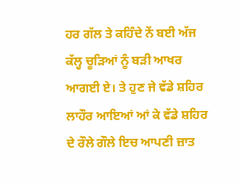ਹਰ ਗੱਲ ਤੇ ਕਹਿੰਦੇ ਨੇਂ ਬਈ ਅੱਜ ਕੱਲ੍ਹ ਚੂੜਿਆਂ ਨੂੰ ਬੜੀ ਆਖਰ ਆਗਈ ਏ। ਤੇ ਹੁਣ ਜੇ ਵੱਡੇ ਸ਼ਹਿਰ ਲਾਹੌਰ ਆਇਆਂ ਆਂ ਕੇ ਵੱਡੇ ਸ਼ਹਿਰ ਦੇ ਰੌਲੇ ਗੌਲੇ ਇਚ ਆਪਣੀ ਜ਼ਾਤ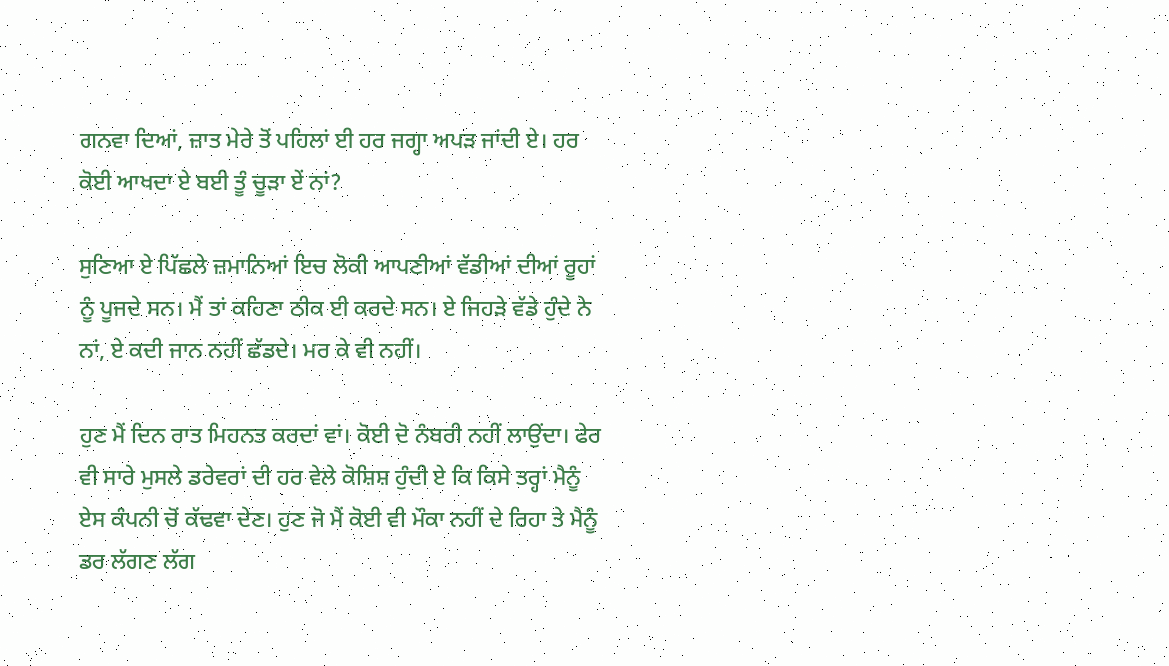ਗਨਵਾ ਦਿਆਂ, ਜ਼ਾਤ ਮੇਰੇ ਤੋਂ ਪਹਿਲਾਂ ਈ ਹਰ ਜਗ੍ਹਾ ਅਪੜ ਜਾਂਦੀ ਏ। ਹਰ ਕੋਈ ਆਖਦਾ ਏ ਬਈ ਤੂੰ ਚੂੜਾ ਏਂ ਨਾਂ?

ਸੁਣਿਆ ਏ ਪਿੱਛਲੇ ਜ਼ਮਾਨਿਆਂ ਇਚ ਲੋਕੀ ਆਪਣੀਆਂ ਵੱਡੀਆਂ ਦੀਆਂ ਰੂਹਾਂ ਨੂੰ ਪੂਜਦੇ ਸਨ। ਮੈਂ ਤਾਂ ਕਹਿਣਾ ਠੀਕ ਈ ਕਰਦੇ ਸਨ। ਏ ਜਿਹੜੇ ਵੱਡੇ ਹੁੰਦੇ ਨੇ ਨਾਂ, ਏ ਕਦੀ ਜਾਨ ਨਹੀਂ ਛੱਡਦੇ। ਮਰ ਕੇ ਵੀ ਨਹੀਂ।

ਹੁਣ ਮੈਂ ਦਿਨ ਰਾਤ ਮਿਹਨਤ ਕਰਦਾਂ ਵਾਂ। ਕੋਈ ਦੋ ਨੰਬਰੀ ਨਹੀਂ ਲਾਉਂਦਾ। ਫੇਰ ਵੀ ਸਾਰੇ ਮੁਸਲੇ ਡਰੇਵਰਾਂ ਦੀ ਹਰ ਵੇਲੇ ਕੋਸ਼ਿਸ਼ ਹੁੰਦੀ ਏ ਕਿ ਕਿਸੇ ਤਰ੍ਹਾਂ ਮੈਨੂੰ ਏਸ ਕੰਪਨੀ ਚੋਂ ਕੱਢਵਾ ਦੇਣ। ਹੁਣ ਜੋ ਮੈਂ ਕੋਈ ਵੀ ਮੌਕਾ ਨਹੀਂ ਦੇ ਰਿਹਾ ਤੇ ਮੈਨੂੰ ਡਰ ਲੱਗਣ ਲੱਗ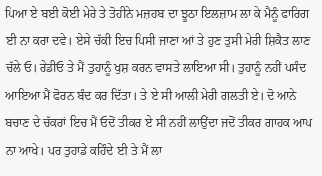ਪਿਆ ਏ ਬਈ ਕੋਈ ਮੇਰੇ ਤੇ ਤੋਹੀਨੇ ਮਜ਼ਹਬ ਦਾ ਝੂਠਾ ਇਲਜ਼ਾਮ ਲਾ ਕੇ ਮੈਨੂੰ ਫਾਰਿਗ ਈ ਨਾ ਕਰਾ ਦਵੇ। ਏਸੇ ਚੱਕੀ ਇਚ ਪਿਸੀ ਜਾਣਾ ਆਂ ਤੇ ਹੁਣ ਤੁਸੀ ਮੇਰੀ ਸ਼ਿਕੈਤ ਲਾਣ ਚੱਲੇ ਓ। ਰੇਡੀਓ ਤੇ ਮੈਂ ਤੁਹਾਨੂੰ ਖੁਸ਼ ਕਰਨ ਵਾਸਤੇ ਲਾਇਆ ਸੀ। ਤੁਹਾਨੂੰ ਨਹੀਂ ਪਸੰਦ ਆਇਆ ਮੈਂ ਫੋਰਨ ਬੰਦ ਕਰ ਦਿੱਤਾ। ਤੇ ਏ ਸੀ ਆਲੀ ਮੇਰੀ ਗਲਤੀ ਏ। ਦੋ ਆਨੇ ਬਚਾਣ ਦੇ ਚੱਕਰਾਂ ਇਚ ਮੈਂ ਓਦੋਂ ਤੀਕਰ ਏ ਸੀ ਨਹੀਂ ਲਾਉਂਦਾ ਜਦੋਂ ਤੀਕਰ ਗਾਹਕ ਆਪ ਨਾ ਆਖੇ। ਪਰ ਤੁਹਾਡੇ ਕਹਿੰਦੇ ਈ ਤੇ ਮੈਂ ਲਾ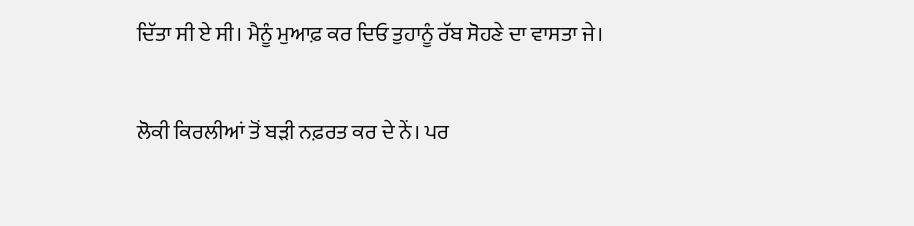ਦਿੱਤਾ ਸੀ ਏ ਸੀ। ਮੈਨੂੰ ਮੁਆਫ਼ ਕਰ ਦਿਓ ਤੁਹਾਨੂੰ ਰੱਬ ਸੋਹਣੇ ਦਾ ਵਾਸਤਾ ਜੇ।

ਲੋਕੀ ਕਿਰਲੀਆਂ ਤੋਂ ਬੜੀ ਨਫ਼ਰਤ ਕਰ ਦੇ ਨੇਂ। ਪਰ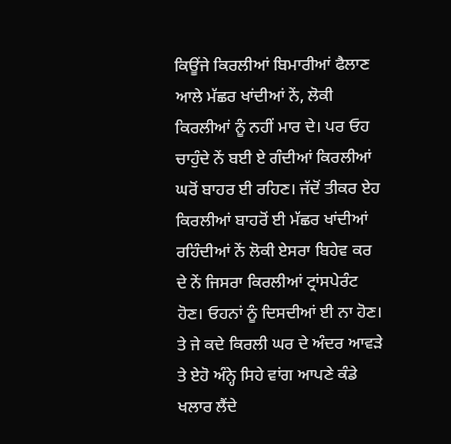ਕਿਊਂਜੇ ਕਿਰਲੀਆਂ ਬਿਮਾਰੀਆਂ ਫੈਲਾਣ ਆਲੇ ਮੱਛਰ ਖਾਂਦੀਆਂ ਨੇਂ, ਲੋਕੀ ਕਿਰਲੀਆਂ ਨੂੰ ਨਹੀਂ ਮਾਰ ਦੇ। ਪਰ ਓਹ ਚਾਹੁੰਦੇ ਨੇਂ ਬਈ ਏ ਗੰਦੀਆਂ ਕਿਰਲੀਆਂ ਘਰੋਂ ਬਾਹਰ ਈ ਰਹਿਣ। ਜੱਦੋਂ ਤੀਕਰ ਏਹ ਕਿਰਲੀਆਂ ਬਾਹਰੋਂ ਈ ਮੱਛਰ ਖਾਂਦੀਆਂ ਰਹਿੰਦੀਆਂ ਨੇਂ ਲੋਕੀ ਏਸਰਾ ਬਿਹੇਵ ਕਰ ਦੇ ਨੇਂ ਜਿਸਰਾ ਕਿਰਲੀਆਂ ਟ੍ਰਾਂਸਪੇਰੰਟ ਹੋਣ। ਓਹਨਾਂ ਨੂੰ ਦਿਸਦੀਆਂ ਈ ਨਾ ਹੋਣ। ਤੇ ਜੇ ਕਦੇ ਕਿਰਲੀ ਘਰ ਦੇ ਅੰਦਰ ਆਵੜੇ ਤੇ ਏਹੋ ਅੰਨ੍ਹੇ ਸਿਹੇ ਵਾਂਗ ਆਪਣੇ ਕੰਡੇ ਖਲਾਰ ਲੈਂਦੇ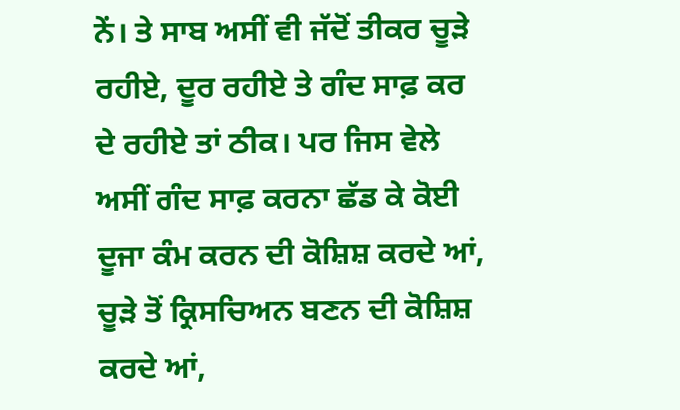ਨੇਂ। ਤੇ ਸਾਬ ਅਸੀਂ ਵੀ ਜੱਦੋਂ ਤੀਕਰ ਚੂੜੇ ਰਹੀਏ, ਦੂਰ ਰਹੀਏ ਤੇ ਗੰਦ ਸਾਫ਼ ਕਰ ਦੇ ਰਹੀਏ ਤਾਂ ਠੀਕ। ਪਰ ਜਿਸ ਵੇਲੇ ਅਸੀਂ ਗੰਦ ਸਾਫ਼ ਕਰਨਾ ਛੱਡ ਕੇ ਕੋਈ ਦੂਜਾ ਕੰਮ ਕਰਨ ਦੀ ਕੋਸ਼ਿਸ਼ ਕਰਦੇ ਆਂ, ਚੂੜੇ ਤੋਂ ਕ੍ਰਿਸਚਿਅਨ ਬਣਨ ਦੀ ਕੋਸ਼ਿਸ਼ ਕਰਦੇ ਆਂ,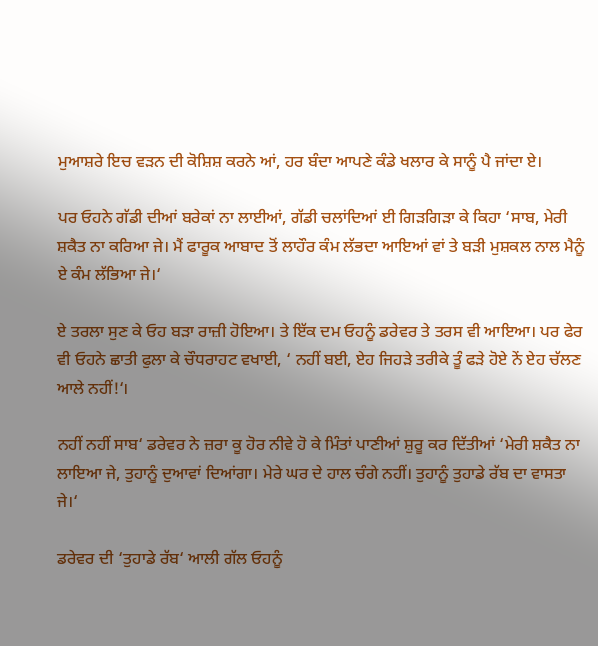ਮੁਆਸ਼ਰੇ ਇਚ ਵੜਨ ਦੀ ਕੋਸ਼ਿਸ਼ ਕਰਨੇ ਆਂ, ਹਰ ਬੰਦਾ ਆਪਣੇ ਕੰਡੇ ਖਲਾਰ ਕੇ ਸਾਨੂੰ ਪੈ ਜਾਂਦਾ ਏ।

ਪਰ ਓਹਨੇ ਗੱਡੀ ਦੀਆਂ ਬਰੇਕਾਂ ਨਾ ਲਾਈਆਂ, ਗੱਡੀ ਚਲਾਂਦਿਆਂ ਈ ਗਿੜਗਿੜਾ ਕੇ ਕਿਹਾ ‘ਸਾਬ, ਮੇਰੀ ਸ਼ਕੈਤ ਨਾ ਕਰਿਆ ਜੇ। ਮੈਂ ਫਾਰੂਕ ਆਬਾਦ ਤੋਂ ਲਾਹੌਰ ਕੰਮ ਲੱਭਦਾ ਆਇਆਂ ਵਾਂ ਤੇ ਬੜੀ ਮੁਸ਼ਕਲ ਨਾਲ ਮੈਨੂੰ ਏ ਕੰਮ ਲੱਭਿਆ ਜੇ।‘

ਏ ਤਰਲਾ ਸੁਣ ਕੇ ਓਹ ਬੜਾ ਰਾਜ਼ੀ ਹੋਇਆ। ਤੇ ਇੱਕ ਦਮ ਓਹਨੂੰ ਡਰੇਵਰ ਤੇ ਤਰਸ ਵੀ ਆਇਆ। ਪਰ ਫੇਰ ਵੀ ਓਹਨੇ ਛਾਤੀ ਫੁਲਾ ਕੇ ਚੌਧਰਾਹਟ ਵਖਾਈ, ‘ ਨਹੀਂ ਬਈ, ਏਹ ਜਿਹੜੇ ਤਰੀਕੇ ਤੂੰ ਫੜੇ ਹੋਏ ਨੇਂ ਏਹ ਚੱਲਣ ਆਲੇ ਨਹੀਂ!‘।

ਨਹੀਂ ਨਹੀਂ ਸਾਬ‘ ਡਰੇਵਰ ਨੇ ਜ਼ਰਾ ਕੂ ਹੋਰ ਨੀਵੇ ਹੋ ਕੇ ਮਿੰਤਾਂ ਪਾਣੀਆਂ ਸ਼ੁਰੂ ਕਰ ਦਿੱਤੀਆਂ ‘ਮੇਰੀ ਸ਼ਕੈਤ ਨਾ ਲਾਇਆ ਜੇ, ਤੁਹਾਨੂੰ ਦੁਆਵਾਂ ਦਿਆਂਗਾ। ਮੇਰੇ ਘਰ ਦੇ ਹਾਲ ਚੰਗੇ ਨਹੀਂ। ਤੁਹਾਨੂੰ ਤੁਹਾਡੇ ਰੱਬ ਦਾ ਵਾਸਤਾ ਜੇ।‘

ਡਰੇਵਰ ਦੀ ‘ਤੁਹਾਡੇ ਰੱਬ‘ ਆਲੀ ਗੱਲ ਓਹਨੂੰ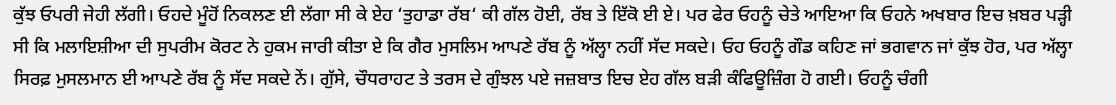ਕੁੱਝ ਓਪਰੀ ਜੇਹੀ ਲੱਗੀ। ਓਹਦੇ ਮੂੰਹੋਂ ਨਿਕਲਣ ਈ ਲੱਗਾ ਸੀ ਕੇ ਏਹ ‘ਤੁਹਾਡਾ ਰੱਬ‘ ਕੀ ਗੱਲ ਹੋਈ, ਰੱਬ ਤੇ ਇੱਕੋ ਈ ਏ। ਪਰ ਫੇਰ ਓਹਨੂੰ ਚੇਤੇ ਆਇਆ ਕਿ ਓਹਨੇ ਅਖਬਾਰ ਇਚ ਖ਼ਬਰ ਪੜ੍ਹੀ ਸੀ ਕਿ ਮਲਾਇਸ਼ੀਆ ਦੀ ਸੁਪਰੀਮ ਕੋਰਟ ਨੇ ਹੁਕਮ ਜਾਰੀ ਕੀਤਾ ਏ ਕਿ ਗੈਰ ਮੁਸਲਿਮ ਆਪਣੇ ਰੱਬ ਨੂੰ ਅੱਲ੍ਹਾ ਨਹੀਂ ਸੱਦ ਸਕਦੇ। ਓਹ ਓਹਨੂੰ ਗੌਡ ਕਹਿਣ ਜਾਂ ਭਗਵਾਨ ਜਾਂ ਕੁੱਝ ਹੋਰ, ਪਰ ਅੱਲ੍ਹਾ ਸਿਰਫ਼ ਮੁਸਲਮਾਨ ਈ ਆਪਣੇ ਰੱਬ ਨੂੰ ਸੱਦ ਸਕਦੇ ਨੇਂ। ਗੁੱਸੇ, ਚੌਧਰਾਹਟ ਤੇ ਤਰਸ ਦੇ ਗੁੰਝਲ ਪਏ ਜਜ਼ਬਾਤ ਇਚ ਏਹ ਗੱਲ ਬੜੀ ਕੰਫਿਊਜ਼ਿੰਗ ਹੋ ਗਈ। ਓਹਨੂੰ ਚੰਗੀ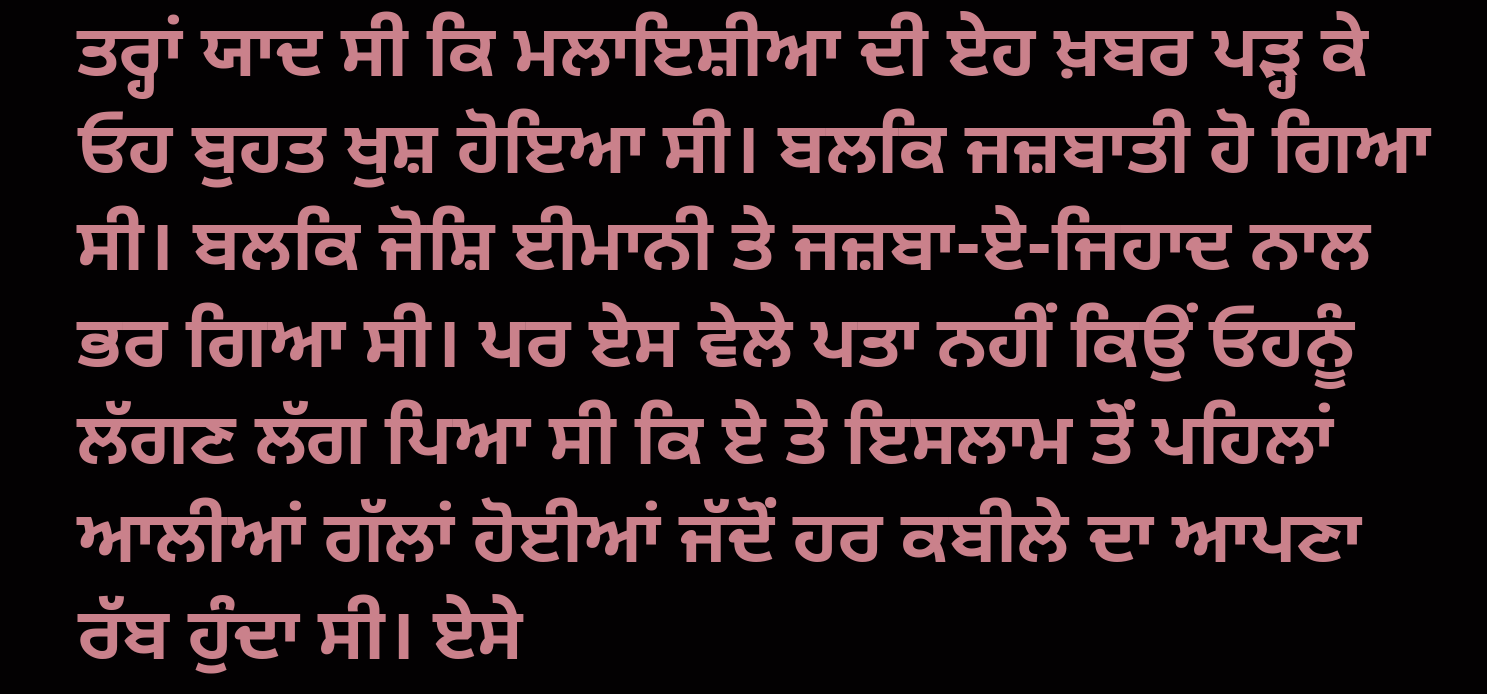ਤਰ੍ਹਾਂ ਯਾਦ ਸੀ ਕਿ ਮਲਾਇਸ਼ੀਆ ਦੀ ਏਹ ਖ਼ਬਰ ਪੜ੍ਹ ਕੇ ਓਹ ਬੁਹਤ ਖੁਸ਼ ਹੋਇਆ ਸੀ। ਬਲਕਿ ਜਜ਼ਬਾਤੀ ਹੋ ਗਿਆ ਸੀ। ਬਲਕਿ ਜੋਸ਼ਿ ਈਮਾਨੀ ਤੇ ਜਜ਼ਬਾ-ਏ-ਜਿਹਾਦ ਨਾਲ ਭਰ ਗਿਆ ਸੀ। ਪਰ ਏਸ ਵੇਲੇ ਪਤਾ ਨਹੀਂ ਕਿਉਂ ਓਹਨੂੰ ਲੱਗਣ ਲੱਗ ਪਿਆ ਸੀ ਕਿ ਏ ਤੇ ਇਸਲਾਮ ਤੋਂ ਪਹਿਲਾਂ ਆਲੀਆਂ ਗੱਲਾਂ ਹੋਈਆਂ ਜੱਦੋਂ ਹਰ ਕਬੀਲੇ ਦਾ ਆਪਣਾ ਰੱਬ ਹੁੰਦਾ ਸੀ। ਏਸੇ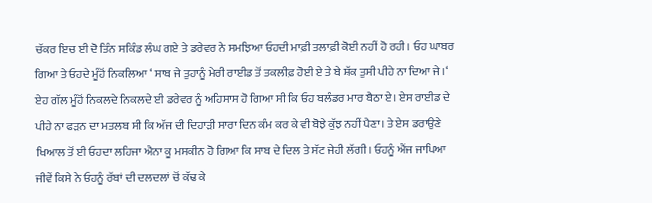ਚੱਕਰ ਇਚ ਈ ਦੋ ਤਿੰਨ ਸਕਿੰਡ ਲੰਘ ਗਏ ਤੇ ਡਰੇਵਰ ਨੇ ਸਮਝਿਆ ਓਹਦੀ ਮਾਫ਼ੀ ਤਲਾਫ਼ੀ ਕੋਈ ਨਹੀਂ ਹੋ ਰਹੀ। ਓਹ ਘਾਬਰ ਗਿਆ ਤੇ ਓਹਦੇ ਮੂੰਹੋਂ ਨਿਕਲਿਆ ‘ ਸਾਬ ਜੇ ਤੁਹਾਨੂੰ ਮੇਰੀ ਰਾਈਡ ਤੋਂ ਤਕਲੀਫ਼ ਹੋਈ ਏ ਤੇ ਬੇ ਸ਼ੱਕ ਤੁਸੀ ਪੀਹੇ ਨਾ ਦਿਆ ਜੇ।‘ ਏਹ ਗੱਲ ਮੂੰਹੋਂ ਨਿਕਲਦੇ ਨਿਕਲਦੇ ਈ ਡਰੇਵਰ ਨੂੰ ਅਹਿਸਾਸ ਹੋ ਗਿਆ ਸੀ ਕਿ ਓਹ ਬਲੰਡਰ ਮਾਰ ਬੈਠਾ ਏ। ਏਸ ਰਾਈਡ ਦੇ ਪੀਹੇ ਨਾ ਫੜਨ ਦਾ ਮਤਲਬ ਸੀ ਕਿ ਅੱਜ ਦੀ ਦਿਹਾੜੀ ਸਾਰਾ ਦਿਨ ਕੰਮ ਕਰ ਕੇ ਵੀ ਬੋਝੇ ਕੁੱਝ ਨਹੀਂ ਪੈਣਾ। ਤੇ ਏਸ ਡਰਾਉਣੇ ਖਿਆਲ ਤੋਂ ਈ ਓਹਦਾ ਲਹਿਜਾ ਐਨਾ ਕੂ ਮਸਕੀਨ ਹੋ ਗਿਆ ਕਿ ਸਾਬ ਦੇ ਦਿਲ ਤੇ ਸੱਟ ਜੇਹੀ ਲੱਗੀ। ਓਹਨੂੰ ਐਂਜ ਜਾਪਿਆ ਜੀਵੇਂ ਕਿਸੇ ਨੇ ਓਹਨੂੰ ਰੱਬਾਂ ਦੀ ਦਲਦਲਾਂ ਚੋਂ ਕੱਢ ਕੇ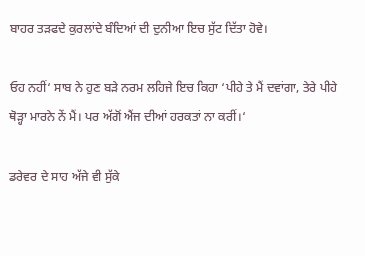ਬਾਹਰ ਤੜਫਦੇ ਕੁਰਲਾਂਦੇ ਬੰਦਿਆਂ ਦੀ ਦੁਨੀਆ ਇਚ ਸੁੱਟ ਦਿੱਤਾ ਹੋਵੇ।

ਓਹ ਨਹੀਂ‘ ਸਾਬ ਨੇ ਹੁਣ ਬੜੇ ਨਰਮ ਲਹਿਜੇ ਇਚ ਕਿਹਾ ‘ਪੀਹੇ ਤੇ ਮੈਂ ਦਵਾਂਗਾ, ਤੇਰੇ ਪੀਹੇ ਥੋੜ੍ਹਾ ਮਾਰਨੇ ਨੇਂ ਮੈਂ। ਪਰ ਅੱਗੋਂ ਐਂਜ ਦੀਆਂ ਹਰਕਤਾਂ ਨਾ ਕਰੀਂ।‘

ਡਰੇਵਰ ਦੇ ਸਾਹ ਅੱਜੇ ਵੀ ਸੁੱਕੇ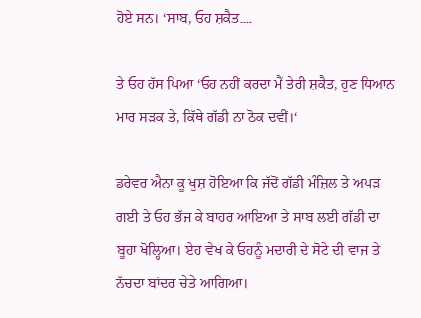ਹੋਏ ਸਨ। ‘ਸਾਬ, ਓਹ ਸ਼ਕੈਤ۔۔۔۔

ਤੇ ਓਹ ਹੱਸ ਪਿਆ ‘ਓਹ ਨਹੀਂ ਕਰਦਾ ਮੈਂ ਤੇਰੀ ਸ਼ਕੈਤ, ਹੁਣ ਧਿਆਨ ਮਾਰ ਸੜਕ ਤੇ, ਕਿੱਥੇ ਗੱਡੀ ਨਾ ਠੋਕ ਦਵੀਂ।‘

ਡਰੇਵਰ ਐਨਾ ਕੂ ਖੁਸ਼ ਹੋਇਆ ਕਿ ਜੱਦੋਂ ਗੱਡੀ ਮੰਜ਼ਿਲ ਤੇ ਅਪੜ ਗਈ ਤੇ ਓਹ ਭੱਜ ਕੇ ਬਾਹਰ ਆਇਆ ਤੇ ਸਾਬ ਲਈ ਗੱਡੀ ਦਾ ਬੂਹਾ ਖੋਲ੍ਹਿਆ। ਏਹ ਵੇਖ ਕੇ ਓਹਨੂੰ ਮਦਾਰੀ ਦੇ ਸੋਟੇ ਦੀ ਵਾਜ ਤੇ ਨੱਚਦਾ ਬਾਂਦਰ ਚੇਤੇ ਆਗਿਆ।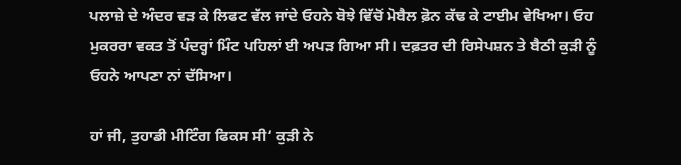ਪਲਾਜ਼ੇ ਦੇ ਅੰਦਰ ਵੜ ਕੇ ਲਿਫਟ ਵੱਲ ਜਾਂਦੇ ਓਹਨੇ ਬੋਝੇ ਵਿੱਚੋਂ ਮੋਬੈਲ ਫ਼ੋਨ ਕੱਢ ਕੇ ਟਾਈਮ ਵੇਖਿਆ। ਓਹ ਮੁਕਰਰਾ ਵਕਤ ਤੋਂ ਪੰਦਰ੍ਹਾਂ ਮਿੰਟ ਪਹਿਲਾਂ ਈ ਅਪੜ ਗਿਆ ਸੀ। ਦਫ਼ਤਰ ਦੀ ਰਿਸੇਪਸ਼ਨ ਤੇ ਬੈਠੀ ਕੁੜੀ ਨੂੰ ਓਹਨੇ ਆਪਣਾ ਨਾਂ ਦੱਸਿਆ।

ਹਾਂ ਜੀ, ਤੁਹਾਡੀ ਮੀਟਿੰਗ ਫਿਕਸ ਸੀ‘ ਕੁੜੀ ਨੇ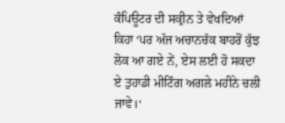ਕੰਪਿਊਟਰ ਦੀ ਸਕ੍ਰੀਨ ਤੇ ਵੇਖਦਿਆਂ ਕਿਹਾ ‘ਪਰ ਅੱਜ ਅਚਾਨਚੱਕ ਬਾਹਰੋਂ ਕੁੱਝ ਲੋਕ ਆ ਗਏ ਨੇਂ, ਏਸ ਲਈ ਹੋ ਸਕਦਾ ਏ ਤੁਹਾਡੀ ਮੀਟਿੰਗ ਅਗਲੇ ਮਹੀਨੇ ਚਲੀ ਜਾਵੇ।‘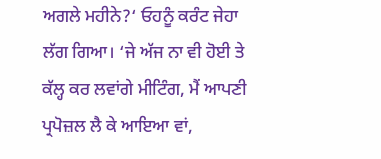ਅਗਲੇ ਮਹੀਨੇ?‘ ਓਹਨੂੰ ਕਰੰਟ ਜੇਹਾ ਲੱਗ ਗਿਆ। ‘ਜੇ ਅੱਜ ਨਾ ਵੀ ਹੋਈ ਤੇ ਕੱਲ੍ਹ ਕਰ ਲਵਾਂਗੇ ਮੀਟਿੰਗ, ਮੈਂ ਆਪਣੀ ਪ੍ਰਪੋਜ਼ਲ ਲੈ ਕੇ ਆਇਆ ਵਾਂ,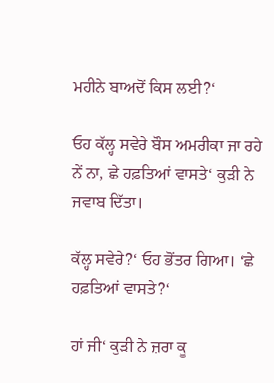ਮਹੀਨੇ ਬਾਅਦੋਂ ਕਿਸ ਲਈ?‘

ਓਹ ਕੱਲ੍ਹ ਸਵੇਰੇ ਬੌਸ ਅਮਰੀਕਾ ਜਾ ਰਹੇ ਨੇਂ ਨਾ, ਛੇ ਹਫ਼ਤਿਆਂ ਵਾਸਤੇ‘ ਕੁੜੀ ਨੇ ਜਵਾਬ ਦਿੱਤਾ।

ਕੱਲ੍ਹ ਸਵੇਰੇ?‘ ਓਹ ਭੋਂਤਰ ਗਿਆ। ‘ਛੇ ਹਫ਼ਤਿਆਂ ਵਾਸਤੇ?‘

ਹਾਂ ਜੀ‘ ਕੁੜੀ ਨੇ ਜ਼ਰਾ ਕੂ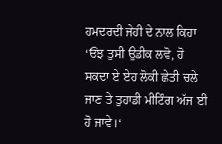ਹਮਦਰਦੀ ਜੇਹੀ ਦੇ ਨਾਲ ਕਿਹਾ ‘ਓਂਝ ਤੁਸੀ ਉਡੀਕ ਲਵੋ, ਹੋ ਸਕਦਾ ਏ ਏਹ ਲੋਕੀ ਛੇਤੀ ਚਲੇ ਜਾਣ ਤੇ ਤੁਹਾਡੀ ਮੀਟਿੰਗ ਅੱਜ ਈ ਹੋ ਜਾਵੇ।‘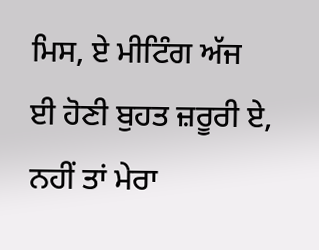ਮਿਸ, ਏ ਮੀਟਿੰਗ ਅੱਜ ਈ ਹੋਣੀ ਬੁਹਤ ਜ਼ਰੂਰੀ ਏ, ਨਹੀਂ ਤਾਂ ਮੇਰਾ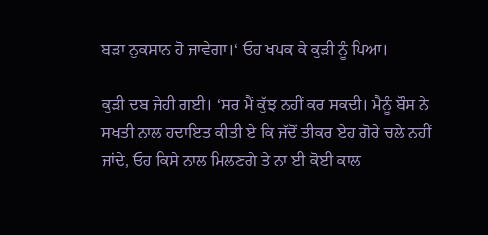ਬੜਾ ਨੁਕਸਾਨ ਹੋ ਜਾਵੇਗਾ।‘ ਓਹ ਖਪਕ ਕੇ ਕੁੜੀ ਨੂੰ ਪਿਆ।

ਕੁੜੀ ਦਬ ਜੇਹੀ ਗਈ। ‘ਸਰ ਮੈਂ ਕੁੱਝ ਨਹੀਂ ਕਰ ਸਕਦੀ। ਮੈਨੂੰ ਬੌਸ ਨੇ ਸਖਤੀ ਨਾਲ ਹਦਾਇਤ ਕੀਤੀ ਏ ਕਿ ਜੱਦੋਂ ਤੀਕਰ ਏਹ ਗੋਰੇ ਚਲੇ ਨਹੀਂ ਜਾਂਦੇ, ਓਹ ਕਿਸੇ ਨਾਲ ਮਿਲਣਗੇ ਤੇ ਨਾ ਈ ਕੋਈ ਕਾਲ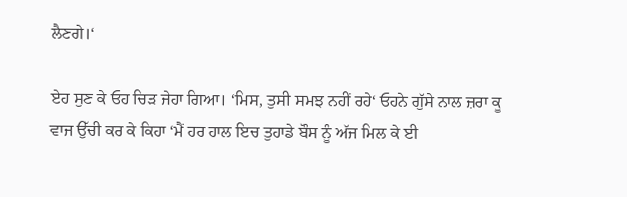ਲੈਣਗੇ।‘

ਏਹ ਸੁਣ ਕੇ ਓਹ ਚਿੜ ਜੇਹਾ ਗਿਆ। ‘ਮਿਸ, ਤੁਸੀ ਸਮਝ ਨਹੀਂ ਰਹੇ‘ ਓਹਨੇ ਗੁੱਸੇ ਨਾਲ ਜ਼ਰਾ ਕੂ ਵਾਜ ਉੱਚੀ ਕਰ ਕੇ ਕਿਹਾ ‘ਮੈਂ ਹਰ ਹਾਲ ਇਚ ਤੁਹਾਡੇ ਬੌਸ ਨੂੰ ਅੱਜ ਮਿਲ ਕੇ ਈ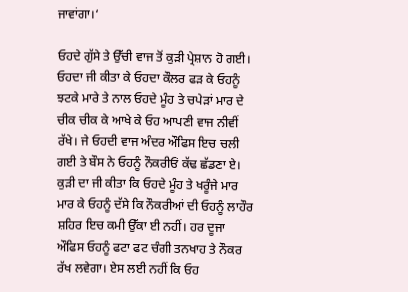ਜਾਵਾਂਗਾ।‘

ਓਹਦੇ ਗੁੱਸੇ ਤੇ ਉੱਚੀ ਵਾਜ ਤੋਂ ਕੁੜੀ ਪ੍ਰੇਸ਼ਾਨ ਹੋ ਗਈ। ਓਹਦਾ ਜੀ ਕੀਤਾ ਕੇ ਓਹਦਾ ਕੌਲਰ ਫੜ ਕੇ ਓਹਨੂੰ ਝਟਕੇ ਮਾਰੇ ਤੇ ਨਾਲ ਓਹਦੇ ਮੂੰਹ ਤੇ ਚਪੇੜਾਂ ਮਾਰ ਦੇ ਚੀਕ ਚੀਕ ਕੇ ਆਖੇ ਕੇ ਓਹ ਆਪਣੀ ਵਾਜ ਨੀਵੀਂ ਰੱਖੇ। ਜੇ ਓਹਦੀ ਵਾਜ ਅੰਦਰ ਔਫਿਸ ਇਚ ਚਲੀ ਗਈ ਤੇ ਬੌਸ ਨੇ ਓਹਨੂੰ ਨੌਕਰੀਓਂ ਕੱਢ ਛੱਡਣਾ ਏ। ਕੁੜੀ ਦਾ ਜੀ ਕੀਤਾ ਕਿ ਓਹਦੇ ਮੂੰਹ ਤੇ ਖਰੂੰਜੇ ਮਾਰ ਮਾਰ ਕੇ ਓਹਨੂੰ ਦੱਸੇ ਕਿ ਨੌਕਰੀਆਂ ਦੀ ਓਹਨੂੰ ਲਾਹੌਰ ਸ਼ਹਿਰ ਇਚ ਕਮੀ ਉੱਕਾ ਈ ਨਹੀਂ। ਹਰ ਦੂਜਾ ਔਫਿਸ ਓਹਨੂੰ ਫਟਾ ਫਟ ਚੰਗੀ ਤਨਖਾਹ ਤੇ ਨੌਕਰ ਰੱਖ ਲਵੇਗਾ। ਏਸ ਲਈ ਨਹੀਂ ਕਿ ਓਹ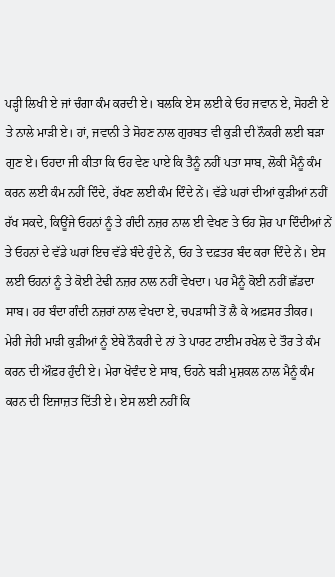ਪੜ੍ਹੀ ਲਿਖੀ ਏ ਜਾਂ ਚੰਗਾ ਕੰਮ ਕਰਦੀ ਏ। ਬਲਕਿ ਏਸ ਲਈ ਕੇ ਓਹ ਜਵਾਨ ਏ, ਸੋਹਣੀ ਏ ਤੇ ਨਾਲੇ ਮਾੜੀ ਏ। ਹਾਂ, ਜਵਾਨੀ ਤੇ ਸੋਹਣ ਨਾਲ ਗੁਰਬਤ ਵੀ ਕੁੜੀ ਦੀ ਨੌਕਰੀ ਲਈ ਬੜਾ ਗੁਣ ਏ। ਓਹਦਾ ਜੀ ਕੀਤਾ ਕਿ ਓਹ ਵੇਣ ਪਾਏ ਕਿ ਤੈਨੂੰ ਨਹੀਂ ਪਤਾ ਸਾਬ, ਲੋਕੀ ਮੈਨੂੰ ਕੰਮ ਕਰਨ ਲਈ ਕੰਮ ਨਹੀਂ ਦਿੰਦੇ, ਰੱਖਣ ਲਈ ਕੰਮ ਦਿੰਦੇ ਨੇਂ। ਵੱਡੇ ਘਰਾਂ ਦੀਆਂ ਕੁੜੀਆਂ ਨਹੀਂ ਰੱਖ ਸਕਦੇ, ਕਿਊਂਜੇ ਓਹਨਾਂ ਨੂੰ ਤੇ ਗੰਦੀ ਨਜ਼ਰ ਨਾਲ ਈ ਵੇਖਣ ਤੇ ਓਹ ਸ਼ੋਰ ਪਾ ਦਿੰਦੀਆਂ ਨੇਂ ਤੇ ਓਹਨਾਂ ਦੇ ਵੱਡੇ ਘਰਾਂ ਇਚ ਵੱਡੇ ਬੰਦੇ ਹੁੰਦੇ ਨੇਂ, ਓਹ ਤੇ ਦਫ਼ਤਰ ਬੰਦ ਕਰਾ ਦਿੰਦੇ ਨੇਂ। ਏਸ ਲਈ ਓਹਨਾਂ ਨੂੰ ਤੇ ਕੋਈ ਟੇਢੀ ਨਜ਼ਰ ਨਾਲ ਨਹੀਂ ਵੇਖਦਾ। ਪਰ ਮੈਨੂੰ ਕੋਈ ਨਹੀਂ ਛੱਡਦਾ ਸਾਬ। ਹਰ ਬੰਦਾ ਗੰਦੀ ਨਜ਼ਰਾਂ ਨਾਲ ਵੇਖਦਾ ਏ, ਚਪੜਾਸੀ ਤੋਂ ਲੈ ਕੇ ਅਫ਼ਸਰ ਤੀਕਰ। ਮੇਰੀ ਜੇਹੀ ਮਾੜੀ ਕੁੜੀਆਂ ਨੂੰ ਏਥੇ ਨੌਕਰੀ ਦੇ ਨਾਂ ਤੇ ਪਾਰਟ ਟਾਈਮ ਰਖੇਲ ਦੇ ਤੌਰ ਤੇ ਕੰਮ ਕਰਨ ਦੀ ਔਫ਼ਰ ਹੁੰਦੀ ਏ। ਮੇਰਾ ਖੋਵੰਦ ਏ ਸਾਬ, ਓਹਨੇ ਬੜੀ ਮੁਸ਼ਕਲ ਨਾਲ ਮੈਨੂੰ ਕੰਮ ਕਰਨ ਦੀ ਇਜਾਜ਼ਤ ਦਿੱਤੀ ਏ। ਏਸ ਲਈ ਨਹੀਂ ਕਿ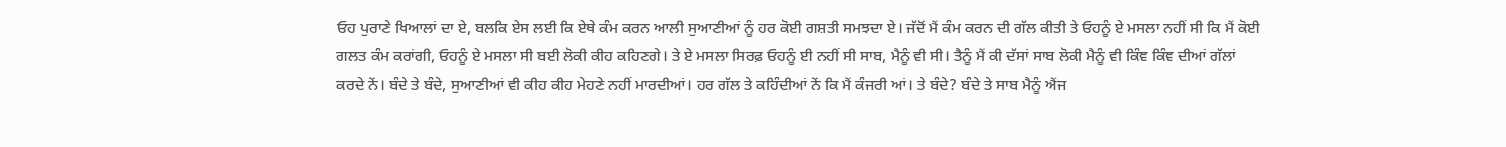ਓਹ ਪੁਰਾਣੇ ਖਿਆਲਾਂ ਦਾ ਏ, ਬਲਕਿ ਏਸ ਲਈ ਕਿ ਏਥੇ ਕੰਮ ਕਰਨ ਆਲੀ ਸੁਆਣੀਆਂ ਨੂੰ ਹਰ ਕੋਈ ਗਸ਼ਤੀ ਸਮਝਦਾ ਏ। ਜੱਦੋਂ ਮੈਂ ਕੰਮ ਕਰਨ ਦੀ ਗੱਲ ਕੀਤੀ ਤੇ ਓਹਨੂੰ ਏ ਮਸਲਾ ਨਹੀਂ ਸੀ ਕਿ ਮੈਂ ਕੋਈ ਗਲਤ ਕੰਮ ਕਰਾਂਗੀ, ਓਹਨੂੰ ਏ ਮਸਲਾ ਸੀ ਬਈ ਲੋਕੀ ਕੀਹ ਕਹਿਣਗੇ। ਤੇ ਏ ਮਸਲਾ ਸਿਰਫ਼ ਓਹਨੂੰ ਈ ਨਹੀਂ ਸੀ ਸਾਬ, ਮੈਨੂੰ ਵੀ ਸੀ। ਤੈਨੂੰ ਮੈਂ ਕੀ ਦੱਸਾਂ ਸਾਬ ਲੋਕੀ ਮੈਨੂੰ ਵੀ ਕਿੰਞ ਕਿੰਞ ਦੀਆਂ ਗੱਲਾਂ ਕਰਦੇ ਨੇਂ। ਬੰਦੇ ਤੇ ਬੰਦੇ, ਸੁਆਣੀਆਂ ਵੀ ਕੀਹ ਕੀਹ ਮੇਹਣੇ ਨਹੀਂ ਮਾਰਦੀਆਂ। ਹਰ ਗੱਲ ਤੇ ਕਹਿੰਦੀਆਂ ਨੇਂ ਕਿ ਮੈਂ ਕੰਜਰੀ ਆਂ। ਤੇ ਬੰਦੇ? ਬੰਦੇ ਤੇ ਸਾਬ ਮੈਨੂੰ ਐਂਜ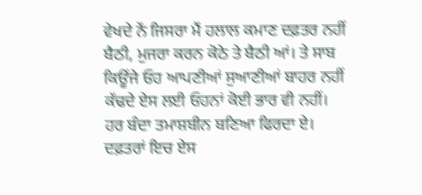ਵੇਖਦੇ ਨੇਂ ਜਿਸਰਾ ਮੈਂ ਹਲਾਲ ਕਮਾਣ ਦਫ਼ਤਰ ਨਹੀਂ ਬੈਠੀ, ਮੁਜਰਾ ਕਰਨ ਕੋਠੇ ਤੇ ਬੈਠੀ ਆਂ। ਤੇ ਸਾਬ ਕਿਊਂਜੇ ਓਹ ਆਪਣੀਆਂ ਸੁਆਣੀਆਂ ਬਾਹਰ ਨਹੀਂ ਕੱਢਦੇ ਏਸ ਲਈ ਓਹਨਾਂ ਕੋਈ ਭਾਰ ਵੀ ਨਹੀਂ। ਹਰ ਬੰਦਾ ਤਮਾਸ਼ਬੀਨ ਬਣਿਆ ਫਿਰਦਾ ਏ। ਦਫ਼ਤਰਾਂ ਇਚ ਏਸ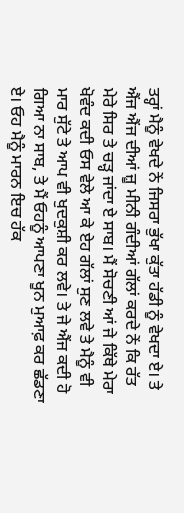ਤਰ੍ਹਾਂ ਮੈਨੂੰ ਵੇਖਦੇ ਨੇਂ ਜਿਸਰਾ ਭੁੱਖਾ ਕੁੱਤਾ ਹੱਡੀ ਨੂੰ ਵੇਖਦਾ ਏ। ਤੇ ਐਂਜ ਐਂਜ ਦੀਆਂ ਜ਼ੂ ਮੀਨੀ ਗੰਦੀਆਂ ਗੱਲਾਂ ਕਰਦੇ ਨੇਂ ਕਿ ਰੱਤ ਮੇਰੇ ਸਿਰ ਤੇ ਚੜ੍ਹ ਜਾਂਦਾ ਏ ਸਾਬ। ਮੈਂ ਸੋਚਣੀ ਆਂ ਜੇ ਕਿੱਥੇ ਮੇਰਾ ਖੋਵੰਦ ਕਦੀ ਓਸ ਵੇਲੇ ਆ ਕੇ ਏਹ ਗੱਲਾਂ ਸੁਣ ਲਵੇ ਤੇ ਮੈਨੂੰ ਵੀ ਮਾਰ ਸੁੱਟੇ ਤੇ ਆਪ ਵੀ ਖੁਦਕੁਸ਼ੀ ਕਰ ਲਵੇ। ਤੇ ਜੇ ਐਂਜ ਕਦੀ ਹੋ ਗਿਆ ਨਾ ਸਾਬ, ਤੇ ਮੈਂ ਓਹਨੂੰ ਆਪਣਾ ਖੂਨ ਮੁਆਫ਼ ਕਰ ਛੱਡਣਾ ਏ। ਓਹ ਮੈਨੂੰ ਮਾਰਨ ਇਚ ਹੱਕ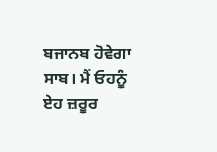ਬਜਾਨਬ ਹੋਵੇਗਾ ਸਾਬ। ਮੈਂ ਓਹਨੂੰ ਏਹ ਜ਼ਰੂਰ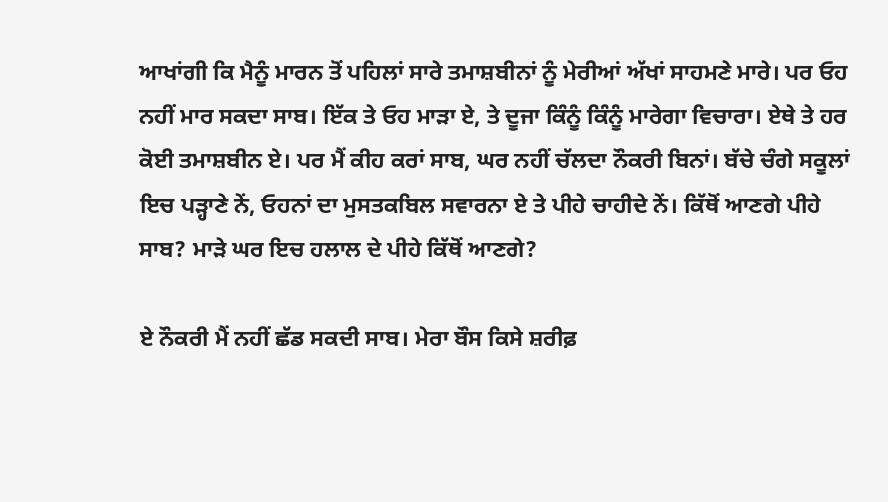ਆਖਾਂਗੀ ਕਿ ਮੈਨੂੰ ਮਾਰਨ ਤੋਂ ਪਹਿਲਾਂ ਸਾਰੇ ਤਮਾਸ਼ਬੀਨਾਂ ਨੂੰ ਮੇਰੀਆਂ ਅੱਖਾਂ ਸਾਹਮਣੇ ਮਾਰੇ। ਪਰ ਓਹ ਨਹੀਂ ਮਾਰ ਸਕਦਾ ਸਾਬ। ਇੱਕ ਤੇ ਓਹ ਮਾੜਾ ਏ, ਤੇ ਦੂਜਾ ਕਿੰਨੂੰ ਕਿੰਨੂੰ ਮਾਰੇਗਾ ਵਿਚਾਰਾ। ਏਥੇ ਤੇ ਹਰ ਕੋਈ ਤਮਾਸ਼ਬੀਨ ਏ। ਪਰ ਮੈਂ ਕੀਹ ਕਰਾਂ ਸਾਬ, ਘਰ ਨਹੀਂ ਚੱਲਦਾ ਨੌਕਰੀ ਬਿਨਾਂ। ਬੱਚੇ ਚੰਗੇ ਸਕੂਲਾਂ ਇਚ ਪੜ੍ਹਾਣੇ ਨੇਂ, ਓਹਨਾਂ ਦਾ ਮੁਸਤਕਬਿਲ ਸਵਾਰਨਾ ਏ ਤੇ ਪੀਹੇ ਚਾਹੀਦੇ ਨੇਂ। ਕਿੱਥੋਂ ਆਣਗੇ ਪੀਹੇ ਸਾਬ? ਮਾੜੇ ਘਰ ਇਚ ਹਲਾਲ ਦੇ ਪੀਹੇ ਕਿੱਥੋਂ ਆਣਗੇ?

ਏ ਨੌਕਰੀ ਮੈਂ ਨਹੀਂ ਛੱਡ ਸਕਦੀ ਸਾਬ। ਮੇਰਾ ਬੌਸ ਕਿਸੇ ਸ਼ਰੀਫ਼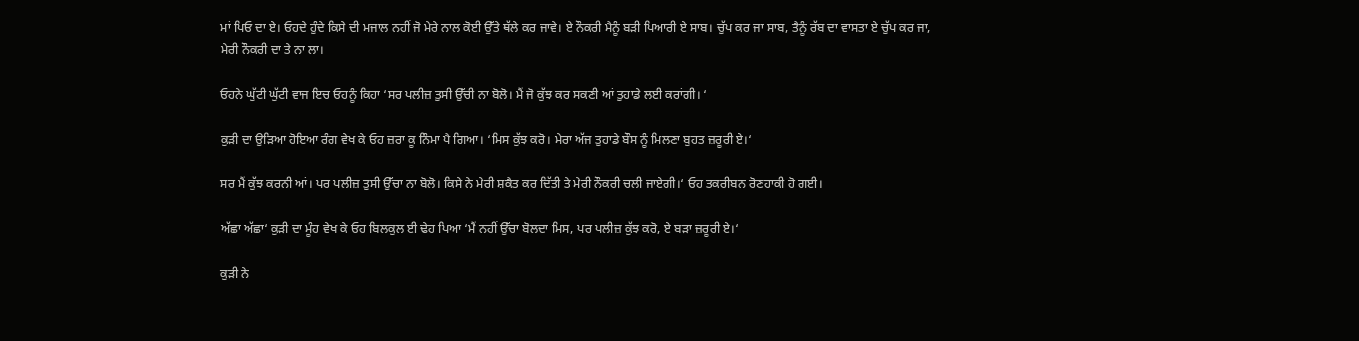ਮਾਂ ਪਿਓ ਦਾ ਏ। ਓਹਦੇ ਹੁੰਦੇ ਕਿਸੇ ਦੀ ਮਜਾਲ ਨਹੀਂ ਜੋ ਮੇਰੇ ਨਾਲ ਕੋਈ ਉੱਤੇ ਥੱਲੇ ਕਰ ਜਾਵੇ। ਏ ਨੌਕਰੀ ਮੈਨੂੰ ਬੜੀ ਪਿਆਰੀ ਏ ਸਾਬ। ਚੁੱਪ ਕਰ ਜਾ ਸਾਬ, ਤੈਨੂੰ ਰੱਬ ਦਾ ਵਾਸਤਾ ਏ ਚੁੱਪ ਕਰ ਜਾ, ਮੇਰੀ ਨੌਕਰੀ ਦਾ ਤੇ ਨਾ ਲਾ।

ਓਹਨੇ ਘੁੱਟੀ ਘੁੱਟੀ ਵਾਜ ਇਚ ਓਹਨੂੰ ਕਿਹਾ ‘ਸਰ ਪਲੀਜ਼ ਤੁਸੀ ਉੱਚੀ ਨਾ ਬੋਲੋ। ਮੈਂ ਜੋ ਕੁੱਝ ਕਰ ਸਕਣੀ ਆਂ ਤੁਹਾਡੇ ਲਈ ਕਰਾਂਗੀ। ‘

ਕੁੜੀ ਦਾ ਉੜਿਆ ਹੋਇਆ ਰੰਗ ਵੇਖ ਕੇ ਓਹ ਜ਼ਰਾ ਕੂ ਨਿੰਮਾ ਪੈ ਗਿਆ। ‘ਮਿਸ ਕੁੱਝ ਕਰੋ। ਮੇਰਾ ਅੱਜ ਤੁਹਾਡੇ ਬੌਸ ਨੂੰ ਮਿਲਣਾ ਬੁਹਤ ਜ਼ਰੂਰੀ ਏ।‘

ਸਰ ਮੈਂ ਕੁੱਝ ਕਰਨੀ ਆਂ। ਪਰ ਪਲੀਜ਼ ਤੁਸੀ ਉੱਚਾ ਨਾ ਬੋਲੋ। ਕਿਸੇ ਨੇ ਮੇਰੀ ਸ਼ਕੈਤ ਕਰ ਦਿੱਤੀ ਤੇ ਮੇਰੀ ਨੌਕਰੀ ਚਲੀ ਜਾਏਗੀ।‘ ਓਹ ਤਕਰੀਬਨ ਰੋਣਹਾਕੀ ਹੋ ਗਈ।

ਅੱਛਾ ਅੱਛਾ‘ ਕੁੜੀ ਦਾ ਮੂੰਹ ਵੇਖ ਕੇ ਓਹ ਬਿਲਕੁਲ ਈ ਢੇਹ ਪਿਆ ‘ਮੈਂ ਨਹੀਂ ਉੱਚਾ ਬੋਲਦਾ ਮਿਸ, ਪਰ ਪਲੀਜ਼ ਕੁੱਝ ਕਰੋ, ਏ ਬੜਾ ਜ਼ਰੂਰੀ ਏ।‘

ਕੁੜੀ ਨੇ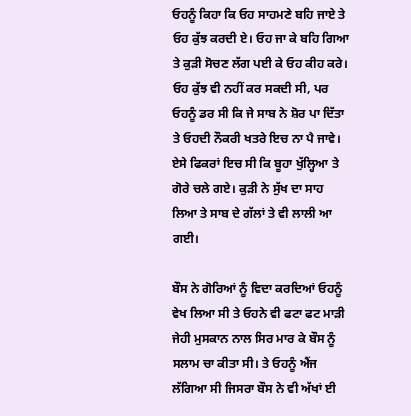ਓਹਨੂੰ ਕਿਹਾ ਕਿ ਓਹ ਸਾਹਮਣੇ ਬਹਿ ਜਾਏ ਤੇ ਓਹ ਕੁੱਝ ਕਰਦੀ ਏ। ਓਹ ਜਾ ਕੇ ਬਹਿ ਗਿਆ ਤੇ ਕੁੜੀ ਸੋਚਣ ਲੱਗ ਪਈ ਕੇ ਓਹ ਕੀਹ ਕਰੇ। ਓਹ ਕੁੱਝ ਵੀ ਨਹੀਂ ਕਰ ਸਕਦੀ ਸੀ, ਪਰ ਓਹਨੂੰ ਡਰ ਸੀ ਕਿ ਜੇ ਸਾਬ ਨੇ ਸ਼ੋਰ ਪਾ ਦਿੱਤਾ ਤੇ ਓਹਦੀ ਨੌਕਰੀ ਖਤਰੇ ਇਚ ਨਾ ਪੈ ਜਾਵੇ। ਏਸੇ ਫਿਕਰਾਂ ਇਚ ਸੀ ਕਿ ਬੂਹਾ ਖੁੱਲ੍ਹਿਆ ਤੇ ਗੋਰੇ ਚਲੇ ਗਏ। ਕੁੜੀ ਨੇ ਸੁੱਖ ਦਾ ਸਾਹ ਲਿਆ ਤੇ ਸਾਬ ਦੇ ਗੱਲਾਂ ਤੇ ਵੀ ਲਾਲੀ ਆ ਗਈ।

ਬੌਸ ਨੇ ਗੋਰਿਆਂ ਨੂੰ ਵਿਦਾ ਕਰਦਿਆਂ ਓਹਨੂੰ ਵੇਖ ਲਿਆ ਸੀ ਤੇ ਓਹਨੇ ਵੀ ਫਟਾ ਫਟ ਮਾੜੀ ਜੇਹੀ ਮੁਸਕਾਨ ਨਾਲ ਸਿਰ ਮਾਰ ਕੇ ਬੌਸ ਨੂੰ ਸਲਾਮ ਚਾ ਕੀਤਾ ਸੀ। ਤੇ ਓਹਨੂੰ ਐਂਜ ਲੱਗਿਆ ਸੀ ਜਿਸਰਾ ਬੌਸ ਨੇ ਵੀ ਅੱਖਾਂ ਈ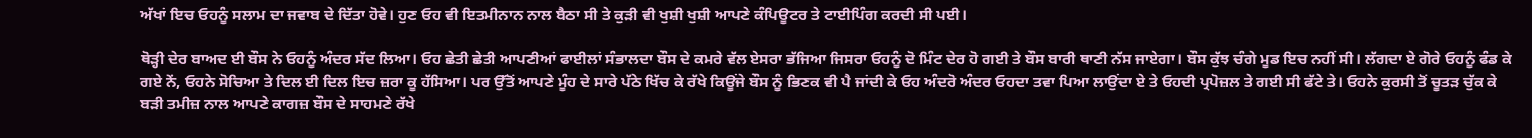ਅੱਖਾਂ ਇਚ ਓਹਨੂੰ ਸਲਾਮ ਦਾ ਜਵਾਬ ਦੇ ਦਿੱਤਾ ਹੋਵੇ। ਹੁਣ ਓਹ ਵੀ ਇਤਮੀਨਾਨ ਨਾਲ ਬੈਠਾ ਸੀ ਤੇ ਕੁੜੀ ਵੀ ਖੁਸ਼ੀ ਖੁਸ਼ੀ ਆਪਣੇ ਕੰਪਿਊਟਰ ਤੇ ਟਾਈਪਿੰਗ ਕਰਦੀ ਸੀ ਪਈ।

ਥੋੜ੍ਹੀ ਦੇਰ ਬਾਅਦ ਈ ਬੌਸ ਨੇ ਓਹਨੂੰ ਅੰਦਰ ਸੱਦ ਲਿਆ। ਓਹ ਛੇਤੀ ਛੇਤੀ ਆਪਣੀਆਂ ਫਾਈਲਾਂ ਸੰਭਾਲਦਾ ਬੌਸ ਦੇ ਕਮਰੇ ਵੱਲ ਏਸਰਾ ਭੱਜਿਆ ਜਿਸਰਾ ਓਹਨੂੰ ਦੋ ਮਿੰਟ ਦੇਰ ਹੋ ਗਈ ਤੇ ਬੌਸ ਬਾਰੀ ਥਾਣੀ ਨੱਸ ਜਾਏਗਾ। ਬੌਸ ਕੁੱਝ ਚੰਗੇ ਮੂਡ ਇਚ ਨਹੀਂ ਸੀ। ਲੱਗਦਾ ਏ ਗੋਰੇ ਓਹਨੂੰ ਫੰਡ ਕੇ ਗਏ ਨੇਂ, ਓਹਨੇ ਸੋਚਿਆ ਤੇ ਦਿਲ ਈ ਦਿਲ ਇਚ ਜ਼ਰਾ ਕੂ ਹੱਸਿਆ। ਪਰ ਉੱਤੋਂ ਆਪਣੇ ਮੂੰਹ ਦੇ ਸਾਰੇ ਪੱਠੇ ਖਿੱਚ ਕੇ ਰੱਖੇ ਕਿਊਂਜੇ ਬੌਸ ਨੂੰ ਭਿਣਕ ਵੀ ਪੈ ਜਾਂਦੀ ਕੇ ਓਹ ਅੰਦਰੋ ਅੰਦਰ ਓਹਦਾ ਤਵਾ ਪਿਆ ਲਾਉਂਦਾ ਏ ਤੇ ਓਹਦੀ ਪ੍ਰਪੋਜ਼ਲ ਤੇ ਗਈ ਸੀ ਫੱਟੇ ਤੇ। ਓਹਨੇ ਕੁਰਸੀ ਤੋਂ ਚੂਤੜ ਚੁੱਕ ਕੇ ਬੜੀ ਤਮੀਜ਼ ਨਾਲ ਆਪਣੇ ਕਾਗਜ਼ ਬੌਸ ਦੇ ਸਾਹਮਣੇ ਰੱਖੇ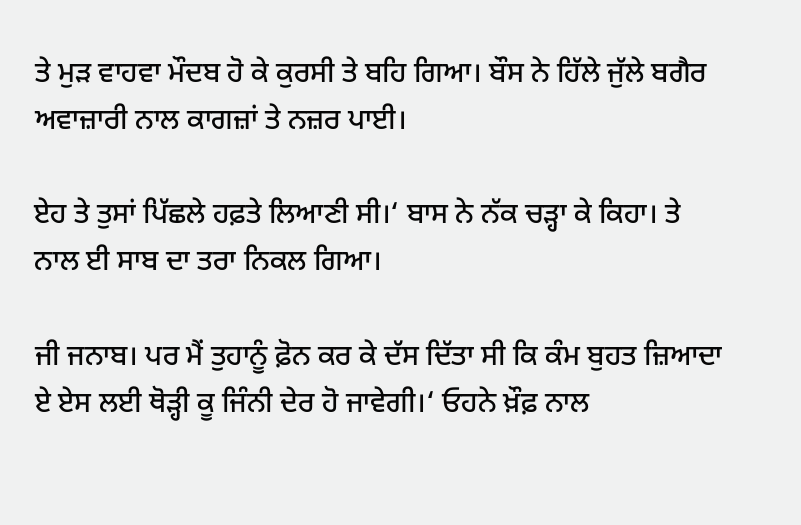ਤੇ ਮੁੜ ਵਾਹਵਾ ਮੌਦਬ ਹੋ ਕੇ ਕੁਰਸੀ ਤੇ ਬਹਿ ਗਿਆ। ਬੌਸ ਨੇ ਹਿੱਲੇ ਜੁੱਲੇ ਬਗੈਰ ਅਵਾਜ਼ਾਰੀ ਨਾਲ ਕਾਗਜ਼ਾਂ ਤੇ ਨਜ਼ਰ ਪਾਈ।

ਏਹ ਤੇ ਤੁਸਾਂ ਪਿੱਛਲੇ ਹਫ਼ਤੇ ਲਿਆਣੀ ਸੀ।‘ ਬਾਸ ਨੇ ਨੱਕ ਚੜ੍ਹਾ ਕੇ ਕਿਹਾ। ਤੇ ਨਾਲ ਈ ਸਾਬ ਦਾ ਤਰਾ ਨਿਕਲ ਗਿਆ।

ਜੀ ਜਨਾਬ। ਪਰ ਮੈਂ ਤੁਹਾਨੂੰ ਫ਼ੋਨ ਕਰ ਕੇ ਦੱਸ ਦਿੱਤਾ ਸੀ ਕਿ ਕੰਮ ਬੁਹਤ ਜ਼ਿਆਦਾ ਏ ਏਸ ਲਈ ਥੋੜ੍ਹੀ ਕੂ ਜਿੰਨੀ ਦੇਰ ਹੋ ਜਾਵੇਗੀ।‘ ਓਹਨੇ ਖ਼ੌਫ਼ ਨਾਲ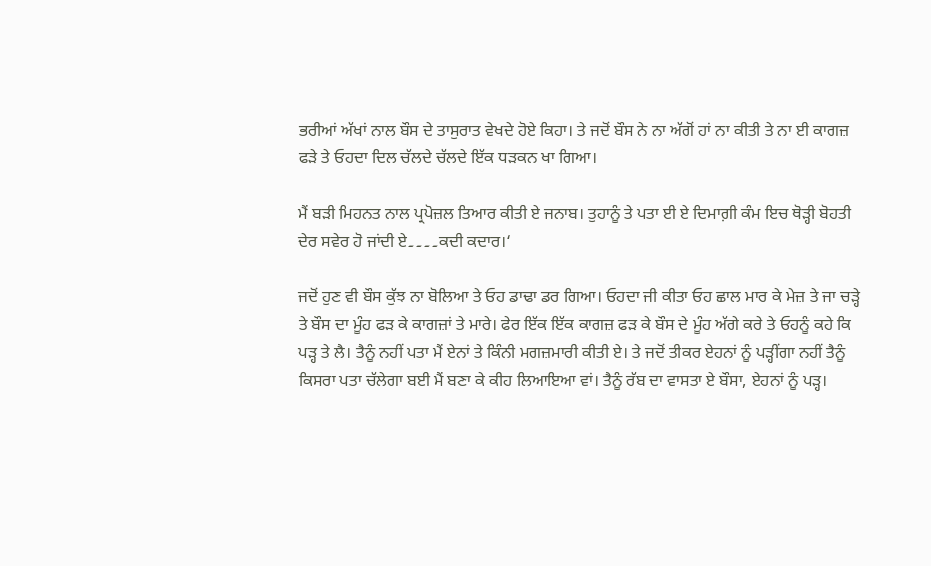ਭਰੀਆਂ ਅੱਖਾਂ ਨਾਲ ਬੌਸ ਦੇ ਤਾਸੁਰਾਤ ਵੇਖਦੇ ਹੋਏ ਕਿਹਾ। ਤੇ ਜਦੋਂ ਬੌਸ ਨੇ ਨਾ ਅੱਗੋਂ ਹਾਂ ਨਾ ਕੀਤੀ ਤੇ ਨਾ ਈ ਕਾਗਜ਼ ਫੜੇ ਤੇ ਓਹਦਾ ਦਿਲ ਚੱਲਦੇ ਚੱਲਦੇ ਇੱਕ ਧੜਕਨ ਖਾ ਗਿਆ।

ਮੈਂ ਬੜੀ ਮਿਹਨਤ ਨਾਲ ਪ੍ਰਪੋਜ਼ਲ ਤਿਆਰ ਕੀਤੀ ਏ ਜਨਾਬ। ਤੁਹਾਨੂੰ ਤੇ ਪਤਾ ਈ ਏ ਦਿਮਾਗ਼ੀ ਕੰਮ ਇਚ ਥੋੜ੍ਹੀ ਬੋਹਤੀ ਦੇਰ ਸਵੇਰ ਹੋ ਜਾਂਦੀ ਏ۔۔۔۔ਕਦੀ ਕਦਾਰ।‘

ਜਦੋਂ ਹੁਣ ਵੀ ਬੌਸ ਕੁੱਝ ਨਾ ਬੋਲਿਆ ਤੇ ਓਹ ਡਾਢਾ ਡਰ ਗਿਆ। ਓਹਦਾ ਜੀ ਕੀਤਾ ਓਹ ਛਾਲ ਮਾਰ ਕੇ ਮੇਜ਼ ਤੇ ਜਾ ਚੜ੍ਹੇ ਤੇ ਬੌਸ ਦਾ ਮੂੰਹ ਫੜ ਕੇ ਕਾਗਜ਼ਾਂ ਤੇ ਮਾਰੇ। ਫੇਰ ਇੱਕ ਇੱਕ ਕਾਗਜ਼ ਫੜ ਕੇ ਬੌਸ ਦੇ ਮੂੰਹ ਅੱਗੇ ਕਰੇ ਤੇ ਓਹਨੂੰ ਕਹੇ ਕਿ ਪੜ੍ਹ ਤੇ ਲੈ। ਤੈਨੂੰ ਨਹੀਂ ਪਤਾ ਮੈਂ ਏਨਾਂ ਤੇ ਕਿੰਨੀ ਮਗਜ਼ਮਾਰੀ ਕੀਤੀ ਏ। ਤੇ ਜਦੋਂ ਤੀਕਰ ਏਹਨਾਂ ਨੂੰ ਪੜ੍ਹੀਂਗਾ ਨਹੀਂ ਤੈਨੂੰ ਕਿਸਰਾ ਪਤਾ ਚੱਲੇਗਾ ਬਈ ਮੈਂ ਬਣਾ ਕੇ ਕੀਹ ਲਿਆਇਆ ਵਾਂ। ਤੈਨੂੰ ਰੱਬ ਦਾ ਵਾਸਤਾ ਏ ਬੌਸਾ, ਏਹਨਾਂ ਨੂੰ ਪੜ੍ਹ।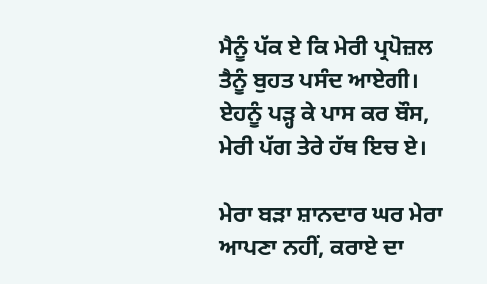ਮੈਨੂੰ ਪੱਕ ਏ ਕਿ ਮੇਰੀ ਪ੍ਰਪੋਜ਼ਲ ਤੈਨੂੰ ਬੁਹਤ ਪਸੰਦ ਆਏਗੀ। ਏਹਨੂੰ ਪੜ੍ਹ ਕੇ ਪਾਸ ਕਰ ਬੌਸ, ਮੇਰੀ ਪੱਗ ਤੇਰੇ ਹੱਥ ਇਚ ਏ।

ਮੇਰਾ ਬੜਾ ਸ਼ਾਨਦਾਰ ਘਰ ਮੇਰਾ ਆਪਣਾ ਨਹੀਂ, ਕਰਾਏ ਦਾ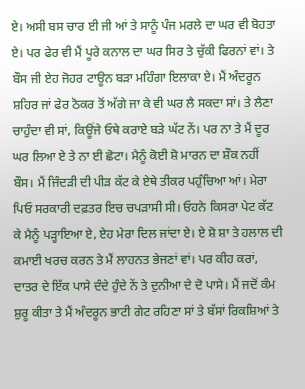ਏ। ਅਸੀ ਬਸ ਚਾਰ ਈ ਜੀ ਆਂ ਤੇ ਸਾਨੂੰ ਪੰਜ ਮਰਲੇ ਦਾ ਘਰ ਵੀ ਬੋਹਤਾ ਏ। ਪਰ ਫੇਰ ਵੀ ਮੈਂ ਪੂਰੇ ਕਨਾਲ ਦਾ ਘਰ ਸਿਰ ਤੇ ਚੁੱਕੀ ਫਿਰਨਾਂ ਵਾਂ। ਤੇ ਬੌਸ ਜੀ ਏਹ ਜੋਹਰ ਟਾਊਨ ਬੜਾ ਮਹਿੰਗਾ ਇਲਾਕਾ ਏ। ਮੈਂ ਅੰਦਰੂਨ ਸ਼ਹਿਰ ਜਾਂ ਫੇਰ ਠੋਕਰ ਤੋਂ ਅੱਗੇ ਜਾ ਕੇ ਵੀ ਘਰ ਲੈ ਸਕਦਾ ਸਾਂ। ਤੇ ਲੈਣਾ ਚਾਹੁੰਦਾ ਵੀ ਸਾਂ, ਕਿਊਂਜੇ ਓਥੇ ਕਰਾਏ ਬੜੇ ਘੱਟ ਨੇਂ। ਪਰ ਨਾ ਤੇ ਮੈਂ ਦੂਰ ਘਰ ਲਿਆ ਏ ਤੇ ਨਾ ਈ ਛੋਟਾ। ਮੈਨੂੰ ਕੋਈ ਸ਼ੋ ਮਾਰਨ ਦਾ ਸ਼ੌਕ ਨਹੀਂ ਬੌਸ। ਮੈਂ ਜਿੰਦੜੀ ਦੀ ਪੀੜ ਕੱਟ ਕੇ ਏਥੇ ਤੀਕਰ ਪਹੁੰਚਿਆ ਆਂ। ਮੇਰਾ ਪਿਓ ਸਰਕਾਰੀ ਦਫ਼ਤਰ ਇਚ ਚਪੜਾਸੀ ਸੀ। ਓਹਨੇ ਕਿਸਰਾ ਪੇਟ ਕੱਟ ਕੇ ਮੈਨੂੰ ਪੜ੍ਹਾਇਆ ਏ, ਏਹ ਮੇਰਾ ਦਿਲ ਜਾਂਦਾ ਏ। ਏ ਸ਼ੋ ਸ਼ਾ ਤੇ ਹਲਾਲ ਦੀ ਕਮਾਈ ਖਰਚ ਕਰਨ ਤੇ ਮੈਂ ਲਾਹਨਤ ਭੇਜਣਾਂ ਵਾਂ। ਪਰ ਕੀਹ ਕਰਾਂ, ਦਾਤਰ ਦੇ ਇੱਕ ਪਾਸੇ ਦੰਦੇ ਹੁੰਦੇ ਨੇਂ ਤੇ ਦੁਨੀਆ ਦੇ ਦੋ ਪਾਸੇ। ਮੈਂ ਜਦੋਂ ਕੰਮ ਸ਼ੁਰੂ ਕੀਤਾ ਤੇ ਮੈਂ ਅੰਦਰੂਨ ਭਾਟੀ ਗੇਟ ਰਹਿਣਾ ਸਾਂ ਤੇ ਬੱਸਾਂ ਰਿਕਸ਼ਿਆਂ ਤੇ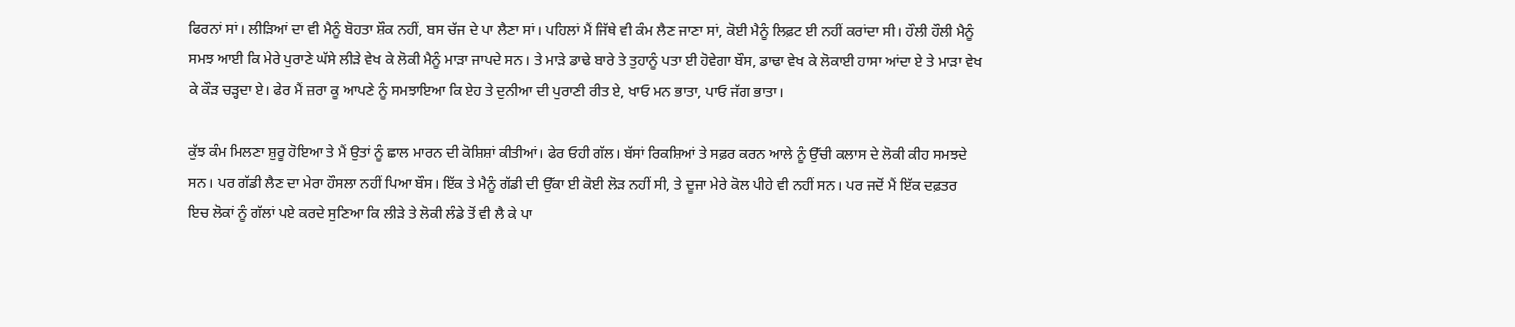ਫਿਰਨਾਂ ਸਾਂ। ਲੀੜਿਆਂ ਦਾ ਵੀ ਮੈਨੂੰ ਬੋਹਤਾ ਸ਼ੌਕ ਨਹੀਂ, ਬਸ ਚੱਜ ਦੇ ਪਾ ਲੈਣਾ ਸਾਂ। ਪਹਿਲਾਂ ਮੈਂ ਜਿੱਥੇ ਵੀ ਕੰਮ ਲੈਣ ਜਾਣਾ ਸਾਂ, ਕੋਈ ਮੈਨੂੰ ਲਿਫ਼ਟ ਈ ਨਹੀਂ ਕਰਾਂਦਾ ਸੀ। ਹੌਲੀ ਹੌਲੀ ਮੈਨੂੰ ਸਮਝ ਆਈ ਕਿ ਮੇਰੇ ਪੁਰਾਣੇ ਘੱਸੇ ਲੀੜੇ ਵੇਖ ਕੇ ਲੋਕੀ ਮੈਨੂੰ ਮਾੜਾ ਜਾਪਦੇ ਸਨ। ਤੇ ਮਾੜੇ ਡਾਢੇ ਬਾਰੇ ਤੇ ਤੁਹਾਨੂੰ ਪਤਾ ਈ ਹੋਵੇਗਾ ਬੌਸ, ਡਾਢਾ ਵੇਖ ਕੇ ਲੋਕਾਈ ਹਾਸਾ ਆਂਦਾ ਏ ਤੇ ਮਾੜਾ ਵੇਖ ਕੇ ਕੌੜ ਚੜ੍ਹਦਾ ਏ। ਫੇਰ ਮੈਂ ਜ਼ਰਾ ਕੂ ਆਪਣੇ ਨੂੰ ਸਮਝਾਇਆ ਕਿ ਏਹ ਤੇ ਦੁਨੀਆ ਦੀ ਪੁਰਾਣੀ ਰੀਤ ਏ, ਖਾਓ ਮਨ ਭਾਤਾ, ਪਾਓ ਜੱਗ ਭਾਤਾ।

ਕੁੱਝ ਕੰਮ ਮਿਲਣਾ ਸ਼ੁਰੂ ਹੋਇਆ ਤੇ ਮੈਂ ਉਤਾਂ ਨੂੰ ਛਾਲ ਮਾਰਨ ਦੀ ਕੋਸ਼ਿਸ਼ਾਂ ਕੀਤੀਆਂ। ਫੇਰ ਓਹੀ ਗੱਲ। ਬੱਸਾਂ ਰਿਕਸ਼ਿਆਂ ਤੇ ਸਫ਼ਰ ਕਰਨ ਆਲੇ ਨੂੰ ਉੱਚੀ ਕਲਾਸ ਦੇ ਲੋਕੀ ਕੀਹ ਸਮਝਦੇ ਸਨ। ਪਰ ਗੱਡੀ ਲੈਣ ਦਾ ਮੇਰਾ ਹੌਸਲਾ ਨਹੀਂ ਪਿਆ ਬੌਸ। ਇੱਕ ਤੇ ਮੈਨੂੰ ਗੱਡੀ ਦੀ ਉੱਕਾ ਈ ਕੋਈ ਲੋੜ ਨਹੀਂ ਸੀ, ਤੇ ਦੂਜਾ ਮੇਰੇ ਕੋਲ ਪੀਹੇ ਵੀ ਨਹੀਂ ਸਨ। ਪਰ ਜਦੋਂ ਮੈਂ ਇੱਕ ਦਫ਼ਤਰ ਇਚ ਲੋਕਾਂ ਨੂੰ ਗੱਲਾਂ ਪਏ ਕਰਦੇ ਸੁਣਿਆ ਕਿ ਲੀੜੇ ਤੇ ਲੋਕੀ ਲੰਡੇ ਤੋਂ ਵੀ ਲੈ ਕੇ ਪਾ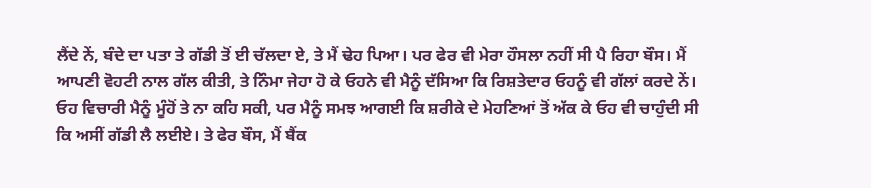ਲੈਂਦੇ ਨੇਂ, ਬੰਦੇ ਦਾ ਪਤਾ ਤੇ ਗੱਡੀ ਤੋਂ ਈ ਚੱਲਦਾ ਏ, ਤੇ ਮੈਂ ਢੇਹ ਪਿਆ। ਪਰ ਫੇਰ ਵੀ ਮੇਰਾ ਹੌਸਲਾ ਨਹੀਂ ਸੀ ਪੈ ਰਿਹਾ ਬੌਸ। ਮੈਂ ਆਪਣੀ ਵੋਹਟੀ ਨਾਲ ਗੱਲ ਕੀਤੀ, ਤੇ ਨਿੰਮਾ ਜੇਹਾ ਹੋ ਕੇ ਓਹਨੇ ਵੀ ਮੈਨੂੰ ਦੱਸਿਆ ਕਿ ਰਿਸ਼ਤੇਦਾਰ ਓਹਨੂੰ ਵੀ ਗੱਲਾਂ ਕਰਦੇ ਨੇਂ। ਓਹ ਵਿਚਾਰੀ ਮੈਨੂੰ ਮੂੰਹੋਂ ਤੇ ਨਾ ਕਹਿ ਸਕੀ, ਪਰ ਮੈਨੂੰ ਸਮਝ ਆਗਈ ਕਿ ਸ਼ਰੀਕੇ ਦੇ ਮੇਹਣਿਆਂ ਤੋਂ ਅੱਕ ਕੇ ਓਹ ਵੀ ਚਾਹੁੰਦੀ ਸੀ ਕਿ ਅਸੀਂ ਗੱਡੀ ਲੈ ਲਈਏ। ਤੇ ਫੇਰ ਬੌਸ, ਮੈਂ ਬੈਂਕ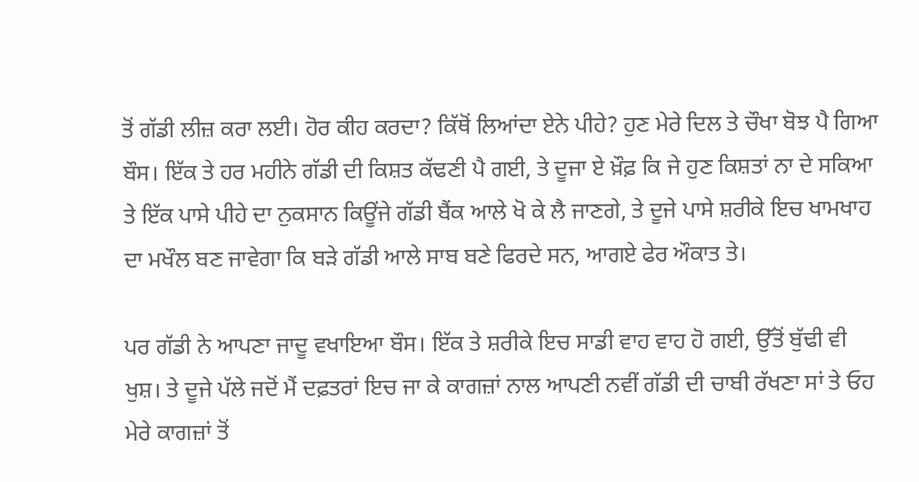ਤੋਂ ਗੱਡੀ ਲੀਜ਼ ਕਰਾ ਲਈ। ਹੋਰ ਕੀਹ ਕਰਦਾ? ਕਿੱਥੋਂ ਲਿਆਂਦਾ ਏਨੇ ਪੀਹੇ? ਹੁਣ ਮੇਰੇ ਦਿਲ ਤੇ ਚੌਖਾ ਬੋਝ ਪੈ ਗਿਆ ਬੌਸ। ਇੱਕ ਤੇ ਹਰ ਮਹੀਨੇ ਗੱਡੀ ਦੀ ਕਿਸ਼ਤ ਕੱਢਣੀ ਪੈ ਗਈ, ਤੇ ਦੂਜਾ ਏ ਖ਼ੌਫ਼ ਕਿ ਜੇ ਹੁਣ ਕਿਸ਼ਤਾਂ ਨਾ ਦੇ ਸਕਿਆ ਤੇ ਇੱਕ ਪਾਸੇ ਪੀਹੇ ਦਾ ਨੁਕਸਾਨ ਕਿਊਂਜੇ ਗੱਡੀ ਬੈਂਕ ਆਲੇ ਖੋ ਕੇ ਲੈ ਜਾਣਗੇ, ਤੇ ਦੂਜੇ ਪਾਸੇ ਸ਼ਰੀਕੇ ਇਚ ਖਾਮਖਾਹ ਦਾ ਮਖੌਲ ਬਣ ਜਾਵੇਗਾ ਕਿ ਬੜੇ ਗੱਡੀ ਆਲੇ ਸਾਬ ਬਣੇ ਫਿਰਦੇ ਸਨ, ਆਗਏ ਫੇਰ ਔਕਾਤ ਤੇ।

ਪਰ ਗੱਡੀ ਨੇ ਆਪਣਾ ਜਾਦੂ ਵਖਾਇਆ ਬੌਸ। ਇੱਕ ਤੇ ਸ਼ਰੀਕੇ ਇਚ ਸਾਡੀ ਵਾਹ ਵਾਹ ਹੋ ਗਈ, ਉੱਤੋਂ ਬੁੱਢੀ ਵੀ ਖੁਸ਼। ਤੇ ਦੂਜੇ ਪੱਲੇ ਜਦੋਂ ਮੈਂ ਦਫ਼ਤਰਾਂ ਇਚ ਜਾ ਕੇ ਕਾਗਜ਼ਾਂ ਨਾਲ ਆਪਣੀ ਨਵੀਂ ਗੱਡੀ ਦੀ ਚਾਬੀ ਰੱਖਣਾ ਸਾਂ ਤੇ ਓਹ ਮੇਰੇ ਕਾਗਜ਼ਾਂ ਤੋਂ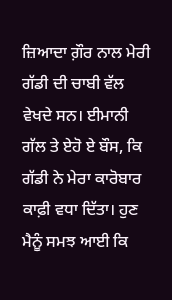ਜ਼ਿਆਦਾ ਗ਼ੌਰ ਨਾਲ ਮੇਰੀ ਗੱਡੀ ਦੀ ਚਾਬੀ ਵੱਲ ਵੇਖਦੇ ਸਨ। ਈਮਾਨੀ ਗੱਲ ਤੇ ਏਹੋ ਏ ਬੌਸ, ਕਿ ਗੱਡੀ ਨੇ ਮੇਰਾ ਕਾਰੋਬਾਰ ਕਾਫ਼ੀ ਵਧਾ ਦਿੱਤਾ। ਹੁਣ ਮੈਨੂੰ ਸਮਝ ਆਈ ਕਿ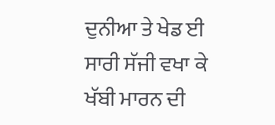ਦੁਨੀਆ ਤੇ ਖੇਡ ਈ ਸਾਰੀ ਸੱਜੀ ਵਖਾ ਕੇ ਖੱਬੀ ਮਾਰਨ ਦੀ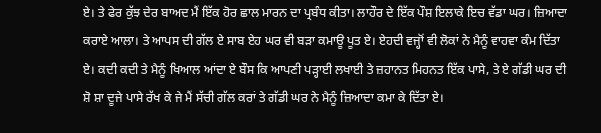ਏ। ਤੇ ਫੇਰ ਕੁੱਝ ਦੇਰ ਬਾਅਦ ਮੈਂ ਇੱਕ ਹੋਰ ਛਾਲ ਮਾਰਨ ਦਾ ਪ੍ਰਬੰਧ ਕੀਤਾ। ਲਾਹੌਰ ਦੇ ਇੱਕ ਪੌਸ਼ ਇਲਾਕੇ ਇਚ ਵੱਡਾ ਘਰ। ਜ਼ਿਆਦਾ ਕਰਾਏ ਆਲਾ। ਤੇ ਆਪਸ ਦੀ ਗੱਲ ਏ ਸਾਬ ਏਹ ਘਰ ਵੀ ਬੜਾ ਕਮਾਊ ਪੂਤ ਏ। ਏਹਦੀ ਵਜ੍ਹਾੋਂ ਵੀ ਲੋਕਾਂ ਨੇ ਮੈਨੂੰ ਵਾਹਵਾ ਕੰਮ ਦਿੱਤਾ ਏ। ਕਦੀ ਕਦੀ ਤੇ ਮੈਨੂੰ ਖਿਆਲ ਆਂਦਾ ਏ ਬੌਸ ਕਿ ਆਪਣੀ ਪੜ੍ਹਾਈ ਲਖਾਈ ਤੇ ਜ਼ਹਾਨਤ ਮਿਹਨਤ ਇੱਕ ਪਾਸੇ, ਤੇ ਏ ਗੱਡੀ ਘਰ ਦੀ ਸ਼ੋ ਸ਼ਾ ਦੂਜੇ ਪਾਸੇ ਰੱਖ ਕੇ ਜੇ ਮੈਂ ਸੱਚੀ ਗੱਲ ਕਰਾਂ ਤੇ ਗੱਡੀ ਘਰ ਨੇ ਮੈਨੂੰ ਜ਼ਿਆਦਾ ਕਮਾ ਕੇ ਦਿੱਤਾ ਏ।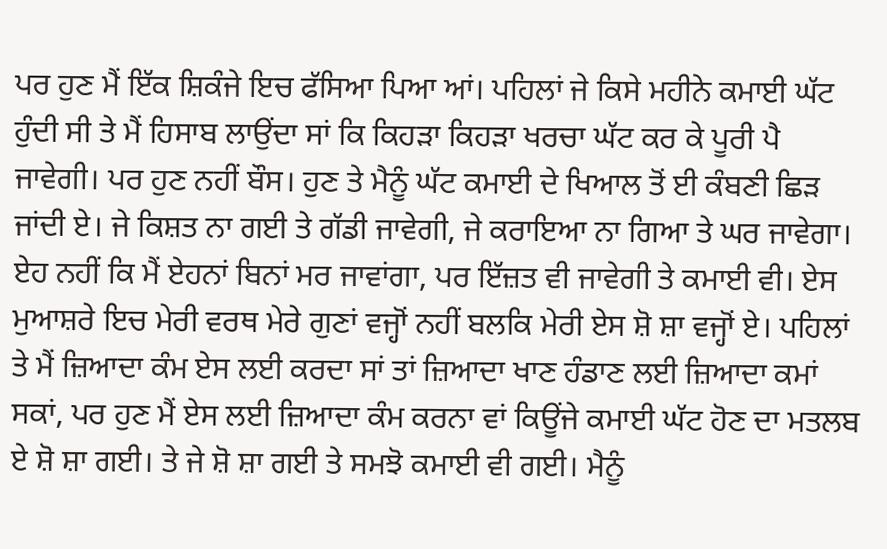ਪਰ ਹੁਣ ਮੈਂ ਇੱਕ ਸ਼ਿਕੰਜੇ ਇਚ ਫੱਸਿਆ ਪਿਆ ਆਂ। ਪਹਿਲਾਂ ਜੇ ਕਿਸੇ ਮਹੀਨੇ ਕਮਾਈ ਘੱਟ ਹੁੰਦੀ ਸੀ ਤੇ ਮੈਂ ਹਿਸਾਬ ਲਾਉਂਦਾ ਸਾਂ ਕਿ ਕਿਹੜਾ ਕਿਹੜਾ ਖਰਚਾ ਘੱਟ ਕਰ ਕੇ ਪੂਰੀ ਪੈ ਜਾਵੇਗੀ। ਪਰ ਹੁਣ ਨਹੀਂ ਬੌਸ। ਹੁਣ ਤੇ ਮੈਨੂੰ ਘੱਟ ਕਮਾਈ ਦੇ ਖਿਆਲ ਤੋਂ ਈ ਕੰਬਣੀ ਛਿੜ ਜਾਂਦੀ ਏ। ਜੇ ਕਿਸ਼ਤ ਨਾ ਗਈ ਤੇ ਗੱਡੀ ਜਾਵੇਗੀ, ਜੇ ਕਰਾਇਆ ਨਾ ਗਿਆ ਤੇ ਘਰ ਜਾਵੇਗਾ। ਏਹ ਨਹੀਂ ਕਿ ਮੈਂ ਏਹਨਾਂ ਬਿਨਾਂ ਮਰ ਜਾਵਾਂਗਾ, ਪਰ ਇੱਜ਼ਤ ਵੀ ਜਾਵੇਗੀ ਤੇ ਕਮਾਈ ਵੀ। ਏਸ ਮੁਆਸ਼ਰੇ ਇਚ ਮੇਰੀ ਵਰਥ ਮੇਰੇ ਗੁਣਾਂ ਵਜ੍ਹਾੋਂ ਨਹੀਂ ਬਲਕਿ ਮੇਰੀ ਏਸ ਸ਼ੋ ਸ਼ਾ ਵਜ੍ਹਾੋਂ ਏ। ਪਹਿਲਾਂ ਤੇ ਮੈਂ ਜ਼ਿਆਦਾ ਕੰਮ ਏਸ ਲਈ ਕਰਦਾ ਸਾਂ ਤਾਂ ਜ਼ਿਆਦਾ ਖਾਣ ਹੰਡਾਣ ਲਈ ਜ਼ਿਆਦਾ ਕਮਾਂ ਸਕਾਂ, ਪਰ ਹੁਣ ਮੈਂ ਏਸ ਲਈ ਜ਼ਿਆਦਾ ਕੰਮ ਕਰਨਾ ਵਾਂ ਕਿਊਂਜੇ ਕਮਾਈ ਘੱਟ ਹੋਣ ਦਾ ਮਤਲਬ ਏ ਸ਼ੋ ਸ਼ਾ ਗਈ। ਤੇ ਜੇ ਸ਼ੋ ਸ਼ਾ ਗਈ ਤੇ ਸਮਝੋ ਕਮਾਈ ਵੀ ਗਈ। ਮੈਨੂੰ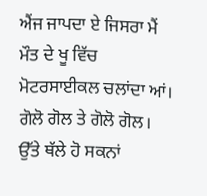ਐਂਜ ਜਾਪਦਾ ਏ ਜਿਸਰਾ ਮੈਂ ਮੌਤ ਦੇ ਖੂ ਵਿੱਚ ਮੋਟਰਸਾਈਕਲ ਚਲਾਂਦਾ ਆਂ। ਗੋਲੋ ਗੋਲ ਤੇ ਗੋਲੋ ਗੋਲ। ਉੱਤੇ ਥੱਲੇ ਹੋ ਸਕਨਾਂ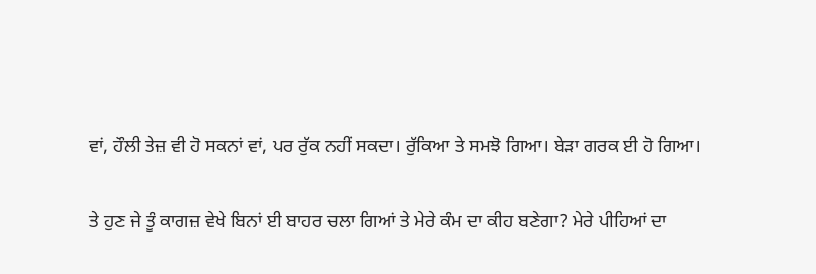ਵਾਂ, ਹੌਲੀ ਤੇਜ਼ ਵੀ ਹੋ ਸਕਨਾਂ ਵਾਂ, ਪਰ ਰੁੱਕ ਨਹੀਂ ਸਕਦਾ। ਰੁੱਕਿਆ ਤੇ ਸਮਝੋ ਗਿਆ। ਬੇੜਾ ਗਰਕ ਈ ਹੋ ਗਿਆ।

ਤੇ ਹੁਣ ਜੇ ਤੂੰ ਕਾਗਜ਼ ਵੇਖੇ ਬਿਨਾਂ ਈ ਬਾਹਰ ਚਲਾ ਗਿਆਂ ਤੇ ਮੇਰੇ ਕੰਮ ਦਾ ਕੀਹ ਬਣੇਗਾ? ਮੇਰੇ ਪੀਹਿਆਂ ਦਾ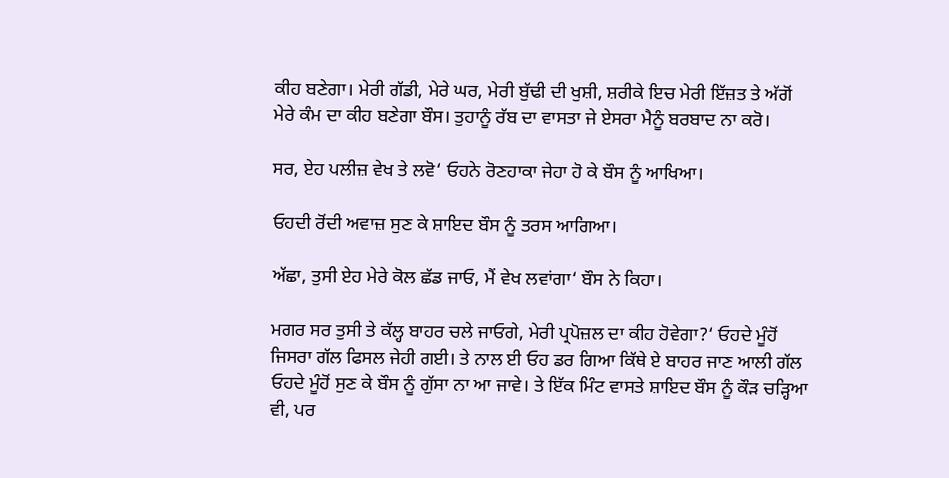ਕੀਹ ਬਣੇਗਾ। ਮੇਰੀ ਗੱਡੀ, ਮੇਰੇ ਘਰ, ਮੇਰੀ ਬੁੱਢੀ ਦੀ ਖੁਸ਼ੀ, ਸ਼ਰੀਕੇ ਇਚ ਮੇਰੀ ਇੱਜ਼ਤ ਤੇ ਅੱਗੋਂ ਮੇਰੇ ਕੰਮ ਦਾ ਕੀਹ ਬਣੇਗਾ ਬੌਸ। ਤੁਹਾਨੂੰ ਰੱਬ ਦਾ ਵਾਸਤਾ ਜੇ ਏਸਰਾ ਮੈਨੂੰ ਬਰਬਾਦ ਨਾ ਕਰੋ।

ਸਰ, ਏਹ ਪਲੀਜ਼ ਵੇਖ ਤੇ ਲਵੋ‘ ਓਹਨੇ ਰੋਣਹਾਕਾ ਜੇਹਾ ਹੋ ਕੇ ਬੌਸ ਨੂੰ ਆਖਿਆ।

ਓਹਦੀ ਰੋਂਦੀ ਅਵਾਜ਼ ਸੁਣ ਕੇ ਸ਼ਾਇਦ ਬੌਸ ਨੂੰ ਤਰਸ ਆਗਿਆ।

ਅੱਛਾ, ਤੁਸੀ ਏਹ ਮੇਰੇ ਕੋਲ ਛੱਡ ਜਾਓ, ਮੈਂ ਵੇਖ ਲਵਾਂਗਾ‘ ਬੌਸ ਨੇ ਕਿਹਾ।

ਮਗਰ ਸਰ ਤੁਸੀ ਤੇ ਕੱਲ੍ਹ ਬਾਹਰ ਚਲੇ ਜਾਓਗੇ, ਮੇਰੀ ਪ੍ਰਪੋਜ਼ਲ ਦਾ ਕੀਹ ਹੋਵੇਗਾ?‘ ਓਹਦੇ ਮੂੰਹੋਂ ਜਿਸਰਾ ਗੱਲ ਫਿਸਲ ਜੇਹੀ ਗਈ। ਤੇ ਨਾਲ ਈ ਓਹ ਡਰ ਗਿਆ ਕਿੱਥੇ ਏ ਬਾਹਰ ਜਾਣ ਆਲੀ ਗੱਲ ਓਹਦੇ ਮੂੰਹੋਂ ਸੁਣ ਕੇ ਬੌਸ ਨੂੰ ਗੁੱਸਾ ਨਾ ਆ ਜਾਵੇ। ਤੇ ਇੱਕ ਮਿੰਟ ਵਾਸਤੇ ਸ਼ਾਇਦ ਬੌਸ ਨੂੰ ਕੌੜ ਚੜ੍ਹਿਆ ਵੀ, ਪਰ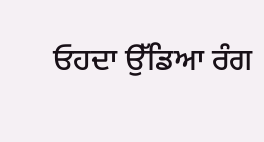ਓਹਦਾ ਉੱਡਿਆ ਰੰਗ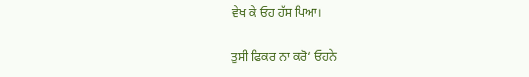ਵੇਖ ਕੇ ਓਹ ਹੱਸ ਪਿਆ।

ਤੁਸੀ ਫਿਕਰ ਨਾ ਕਰੋ‘ ਓਹਨੇ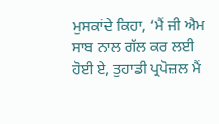ਮੁਸਕਾਂਦੇ ਕਿਹਾ, ‘ਮੈਂ ਜੀ ਐਮ ਸਾਬ ਨਾਲ ਗੱਲ ਕਰ ਲਈ ਹੋਈ ਏ, ਤੁਹਾਡੀ ਪ੍ਰਪੋਜ਼ਲ ਮੈਂ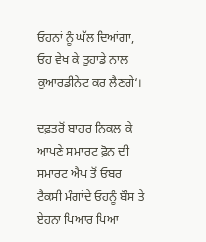ਓਹਨਾਂ ਨੂੰ ਘੱਲ ਦਿਆਂਗਾ, ਓਹ ਵੇਖ ਕੇ ਤੁਹਾਡੇ ਨਾਲ ਕੁਆਰਡੀਨੇਟ ਕਰ ਲੈਣਗੇ‘।

ਦਫ਼ਤਰੋਂ ਬਾਹਰ ਨਿਕਲ ਕੇ ਆਪਣੇ ਸਮਾਰਟ ਫ਼ੋਨ ਦੀ ਸਮਾਰਟ ਐਪ ਤੋਂ ਓਬਰ ਟੈਕਸੀ ਮੰਗਾਂਦੇ ਓਹਨੂੰ ਬੌਸ ਤੇ ਏਹਨਾ ਪਿਆਰ ਪਿਆ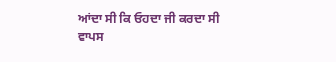ਆਂਦਾ ਸੀ ਕਿ ਓਹਦਾ ਜੀ ਕਰਦਾ ਸੀ ਵਾਪਸ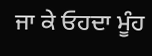ਜਾ ਕੇ ਓਹਦਾ ਮੂੰਹ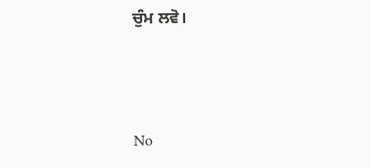ਚੁੰਮ ਲਵੋ।



No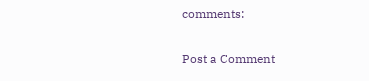comments:

Post a Comment